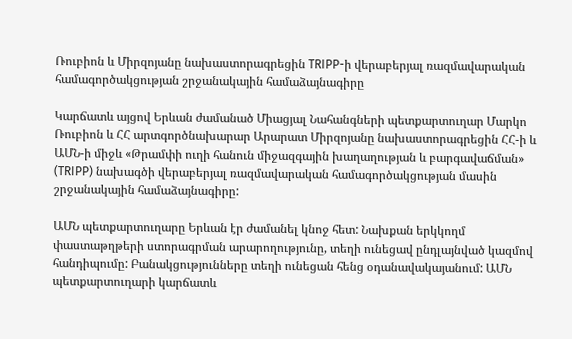Ռուբիոն և Միրզոյանը նախաստորագրեցին TRIPP-ի վերաբերյալ ռազմավարական համագործակցության շրջանակային համաձայնագիրը

Կարճատև այցով Երևան ժամանած Միացյալ Նահանգների պետքարտուղար Մարկո Ռուբիոն և ՀՀ արտգործնախարար Արարատ Միրզոյանը նախաստորագրեցին ՀՀ-ի և ԱՄՆ-ի միջև «Թրամփի ուղի հանուն միջազգային խաղաղության և բարգավաճման» (TRIPP) նախագծի վերաբերյալ ռազմավարական համագործակցության մասին շրջանակային համաձայնագիրը:

ԱՄՆ պետքարտուղարը Երևան էր ժամանել կնոջ հետ: Նախքան երկկողմ փաստաթղթերի ստորագրման արարողությունը, տեղի ունեցավ ընդլայնված կազմով հանդիպումը: Բանակցությունները տեղի ունեցան հենց օդանավակայանում: ԱՄՆ պետքարտուղարի կարճատև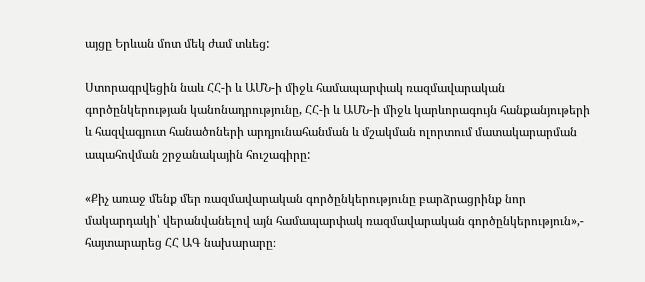այցը Երևան մոտ մեկ ժամ տևեց:

Ստորագրվեցին նաև ՀՀ-ի և ԱՄՆ-ի միջև համապարփակ ռազմավարական գործընկերության կանոնադրությունը, ՀՀ-ի և ԱՄՆ-ի միջև կարևորագույն հանքանյութերի և հազվագյուտ հանածոների արդյունահանման և մշակման ոլորտում մատակարարման ապահովման շրջանակային հուշագիրը:

«Քիչ առաջ մենք մեր ռազմավարական գործընկերությունը բարձրացրինք նոր մակարդակի՝ վերանվանելով այն համապարփակ ռազմավարական գործընկերություն»,- հայտարարեց ՀՀ ԱԳ նախարարը։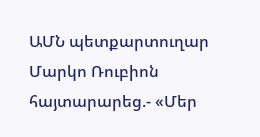ԱՄՆ պետքարտուղար Մարկո Ռուբիոն հայտարարեց.- «Մեր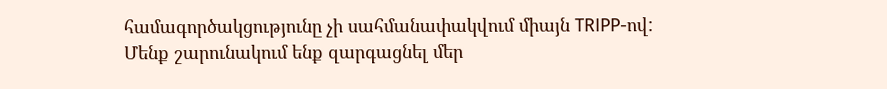համագործակցությունը չի սահմանափակվում միայն TRIPP-ով: Մենք շարունակում ենք զարգացնել մեր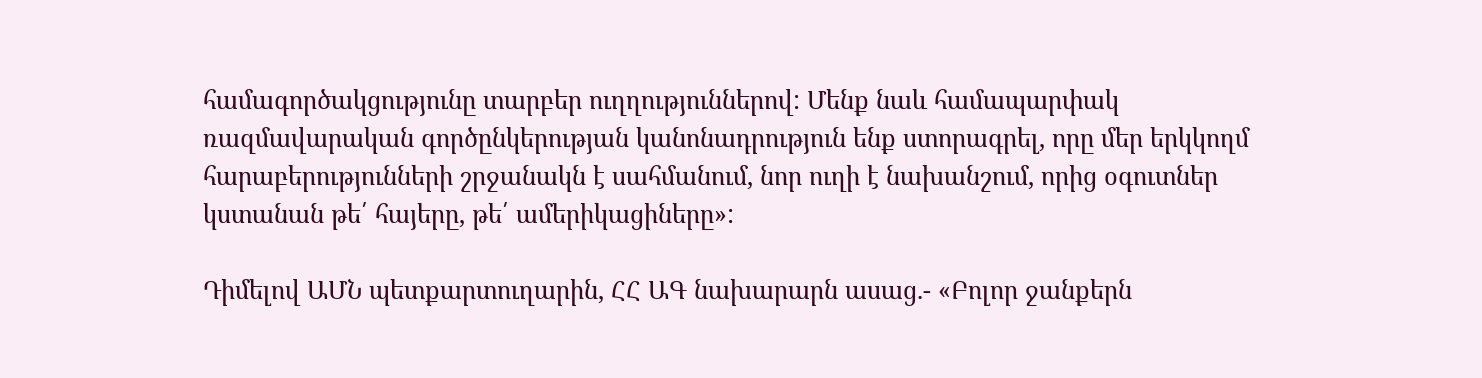համագործակցությունը տարբեր ուղղություններով: Մենք նաև համապարփակ ռազմավարական գործընկերության կանոնադրություն ենք ստորագրել, որը մեր երկկողմ հարաբերությունների շրջանակն է սահմանում, նոր ուղի է նախանշում, որից օգուտներ կստանան թե՛ հայերը, թե՛ ամերիկացիները»:

Դիմելով ԱՄՆ պետքարտուղարին, ՀՀ ԱԳ նախարարն ասաց.- «Բոլոր ջանքերն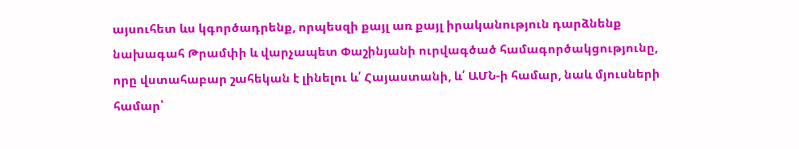այսուհետ ևս կգործադրենք, որպեսզի քայլ առ քայլ իրականություն դարձնենք նախագահ Թրամփի և վարչապետ Փաշինյանի ուրվագծած համագործակցությունը, որը վստահաբար շահեկան է լինելու և՛ Հայաստանի, և՛ ԱՄՆ-ի համար, նաև մյուսների համար՝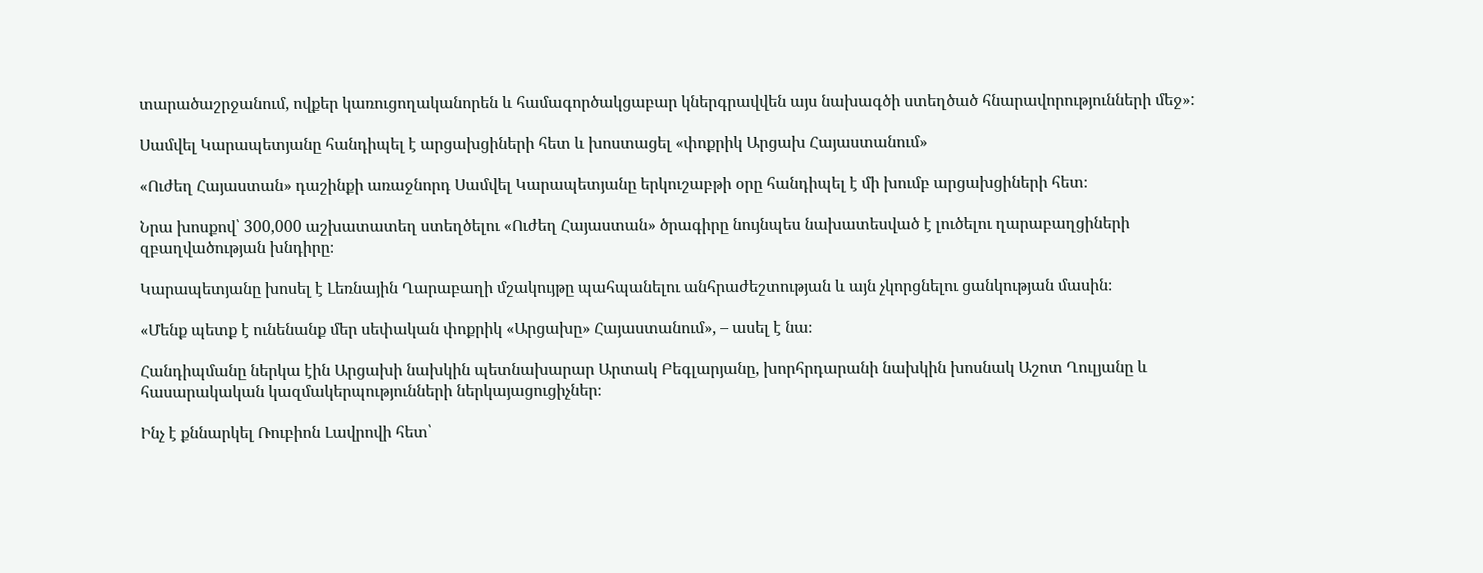տարածաշրջանում, ովքեր կառուցողականորեն և համագործակցաբար կներգրավվեն այս նախագծի ստեղծած հնարավորությունների մեջ»:

Սամվել Կարապետյանը հանդիպել է արցախցիների հետ և խոստացել «փոքրիկ Արցախ Հայաստանում»

«Ուժեղ Հայաստան» դաշինքի առաջնորդ Սամվել Կարապետյանը երկուշաբթի օրը հանդիպել է մի խումբ արցախցիների հետ։

Նրա խոսքով՝ 300,000 աշխատատեղ ստեղծելու «Ուժեղ Հայաստան» ծրագիրը նույնպես նախատեսված է լուծելու ղարաբաղցիների զբաղվածության խնդիրը։

Կարապետյանը խոսել է Լեռնային Ղարաբաղի մշակույթը պահպանելու անհրաժեշտության և այն չկորցնելու ցանկության մասին։

«Մենք պետք է ունենանք մեր սեփական փոքրիկ «Արցախը» Հայաստանում», – ասել է նա։

Հանդիպմանը ներկա էին Արցախի նախկին պետնախարար Արտակ Բեգլարյանը, խորհրդարանի նախկին խոսնակ Աշոտ Ղուլյանը և հասարակական կազմակերպությունների ներկայացուցիչներ։

Ինչ է քննարկել Ռուբիոն Լավրովի հետ՝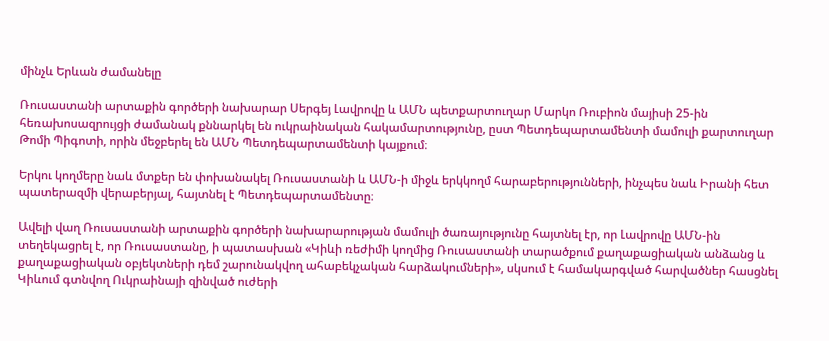մինչև Երևան ժամանելը

Ռուսաստանի արտաքին գործերի նախարար Սերգեյ Լավրովը և ԱՄՆ պետքարտուղար Մարկո Ռուբիոն մայիսի 25-ին հեռախոսազրույցի ժամանակ քննարկել են ուկրաինական հակամարտությունը, ըստ Պետդեպարտամենտի մամուլի քարտուղար Թոմի Պիգոտի, որին մեջբերել են ԱՄՆ Պետդեպարտամենտի կայքում։

Երկու կողմերը նաև մտքեր են փոխանակել Ռուսաստանի և ԱՄՆ-ի միջև երկկողմ հարաբերությունների, ինչպես նաև Իրանի հետ պատերազմի վերաբերյալ, հայտնել է Պետդեպարտամենտը։

Ավելի վաղ Ռուսաստանի արտաքին գործերի նախարարության մամուլի ծառայությունը հայտնել էր, որ Լավրովը ԱՄՆ-ին տեղեկացրել է, որ Ռուսաստանը, ի պատասխան «Կիևի ռեժիմի կողմից Ռուսաստանի տարածքում քաղաքացիական անձանց և քաղաքացիական օբյեկտների դեմ շարունակվող ահաբեկչական հարձակումների», սկսում է համակարգված հարվածներ հասցնել Կիևում գտնվող Ուկրաինայի զինված ուժերի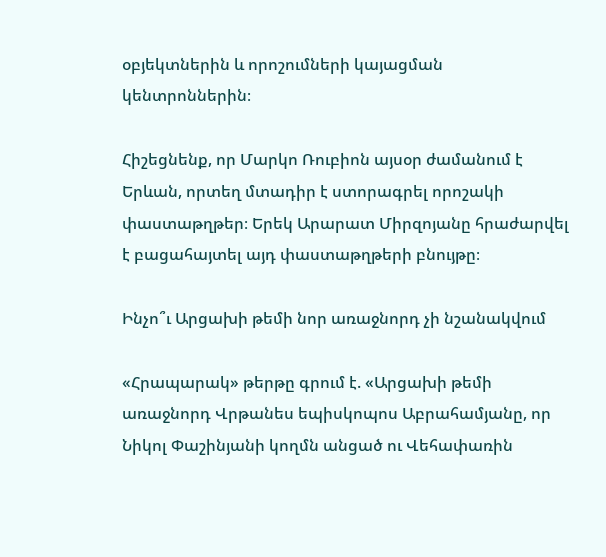օբյեկտներին և որոշումների կայացման կենտրոններին։

Հիշեցնենք, որ Մարկո Ռուբիոն այսօր ժամանում է Երևան, որտեղ մտադիր է ստորագրել որոշակի փաստաթղթեր։ Երեկ Արարատ Միրզոյանը հրաժարվել է բացահայտել այդ փաստաթղթերի բնույթը։

Ինչո՞ւ Արցախի թեմի նոր առաջնորդ չի նշանակվում

«Հրապարակ» թերթը գրում է. «Արցախի թեմի առաջնորդ Վրթանես եպիսկոպոս Աբրահամյանը, որ Նիկոլ Փաշինյանի կողմն անցած ու Վեհափառին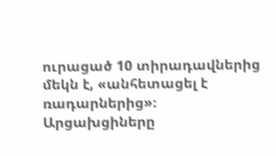ուրացած 10 տիրադավներից մեկն է, «անհետացել է ռադարներից»։ Արցախցիները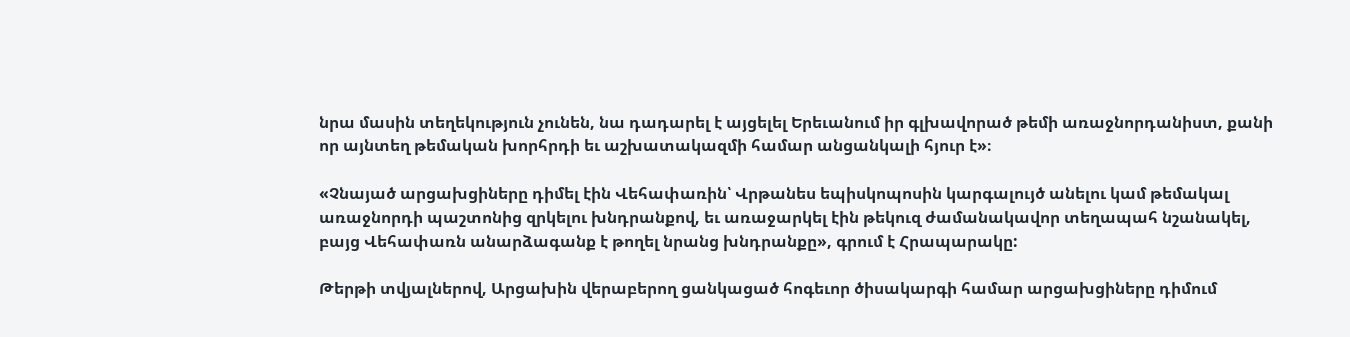նրա մասին տեղեկություն չունեն, նա դադարել է այցելել Երեւանում իր գլխավորած թեմի առաջնորդանիստ, քանի որ այնտեղ թեմական խորհրդի եւ աշխատակազմի համար անցանկալի հյուր է»։

«Չնայած արցախցիները դիմել էին Վեհափառին՝ Վրթանես եպիսկոպոսին կարգալույծ անելու կամ թեմակալ առաջնորդի պաշտոնից զրկելու խնդրանքով, եւ առաջարկել էին թեկուզ ժամանակավոր տեղապահ նշանակել, բայց Վեհափառն անարձագանք է թողել նրանց խնդրանքը», գրում է Հրապարակը:

Թերթի տվյալներով, Արցախին վերաբերող ցանկացած հոգեւոր ծիսակարգի համար արցախցիները դիմում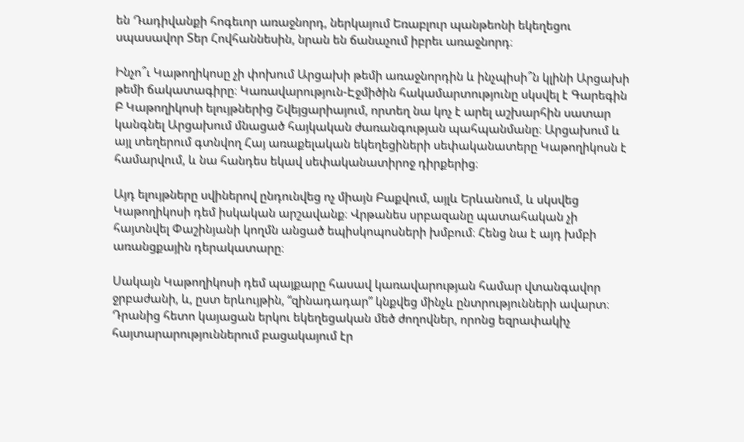են Դադիվանքի հոգեւոր առաջնորդ, ներկայում Եռաբլուր պանթեոնի եկեղեցու սպասավոր Տեր Հովհաննեսին, նրան են ճանաչում իբրեւ առաջնորդ։

Ինչո՞ւ Կաթողիկոսը չի փոխում Արցախի թեմի առաջնորդին և ինչպիսի՞ն կլինի Արցախի թեմի ճակատագիրը։ Կառավարություն-Էջմիծին հակամարտությունը սկսվել է Գարեգին Բ Կաթողիկոսի ելույթներից Շվեյցարիայում, որտեղ նա կոչ է արել աշխարհին սատար կանգնել Արցախում մնացած հայկական ժառանգության պահպանմանը։ Արցախում և այլ տեղերում գտնվող Հայ առաքելական եկեղեցիների սեփականատերը Կաթողիկոսն է համարվում, և նա հանդես եկավ սեփականատիրոջ դիրքերից։

Այդ ելույթները սվիներով ընդունվեց ոչ միայն Բաքվում, այլև Երևանում, և սկսվեց Կաթողիկոսի դեմ իսկական արշավանք։ Վրթանես սրբազանը պատահական չի հայտնվել Փաշինյանի կողմն անցած եպիսկոպոսների խմբում։ Հենց նա է այդ խմբի առանցքային դերակատարը։

Սակայն Կաթողիկոսի դեմ պայքարը հասավ կառավարության համար վտանգավոր ջրբաժանի, և, ըստ երևույթին, “զինադադար” կնքվեց մինչև ընտրությունների ավարտ։ Դրանից հետո կայացան երկու եկեղեցական մեծ ժողովներ, որոնց եզրափակիչ հայտարարություններում բացակայում էր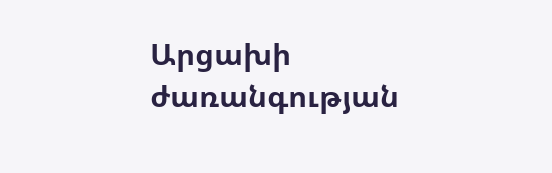Արցախի ժառանգության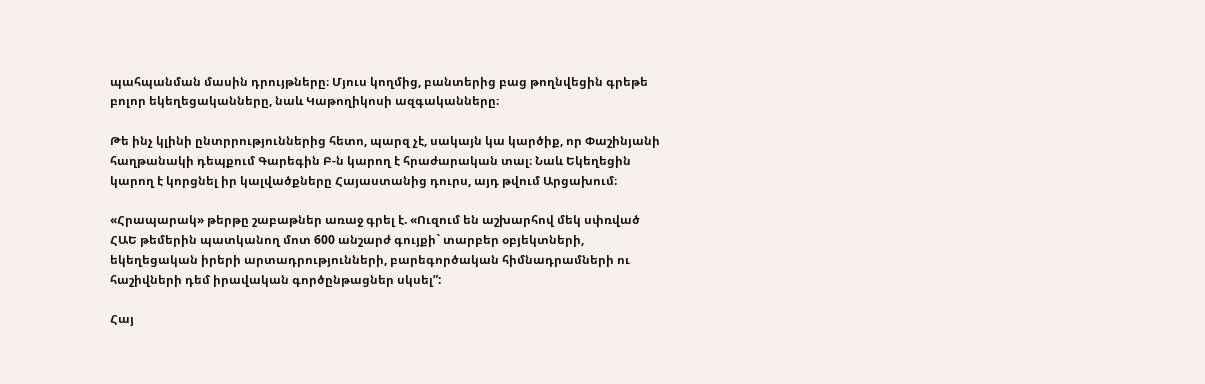պահպանման մասին դրույթները։ Մյուս կողմից, բանտերից բաց թողնվեցին գրեթե բոլոր եկեղեցականները, նաև Կաթողիկոսի ազգականները։

Թե ինչ կլինի ընտրրություններից հետո, պարզ չէ, սակայն կա կարծիք, որ Փաշինյանի հաղթանակի դեպքում Գարեգին Բ-ն կարող է հրաժարական տալ։ Նաև Եկեղեցին կարող է կորցնել իր կալվածքները Հայաստանից դուրս, այդ թվում Արցախում։

«Հրապարակ» թերթը շաբաթներ առաջ գրել է. «Ուզում են աշխարհով մեկ սփռված ՀԱԵ թեմերին պատկանող մոտ 600 անշարժ գույքի` տարբեր օբյեկտների, եկեղեցական իրերի արտադրությունների, բարեգործական հիմնադրամների ու հաշիվների դեմ իրավական գործընթացներ սկսել”:

Հայ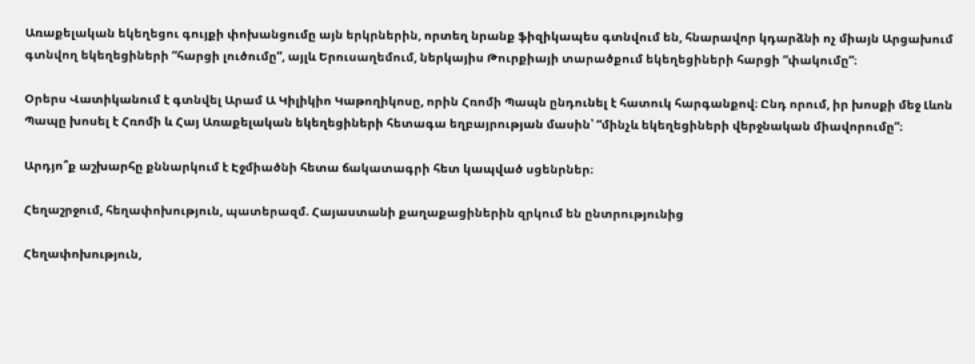Առաքելական եկեղեցու գույքի փոխանցումը այն երկրներին, որտեղ նրանք ֆիզիկապես գտնվում են, հնարավոր կդարձնի ոչ միայն Արցախում գտնվող եկեղեցիների “հարցի լուծումը”, այլև Երուսաղեմում, ներկայիս Թուրքիայի տարածքում եկեղեցիների հարցի “փակումը”։

Օրերս Վատիկանում է գտնվել Արամ Ա Կիլիկիո Կաթողիկոսը, որին Հռոմի Պապն ընդունել է հատուկ հարգանքով։ Ընդ որում, իր խոսքի մեջ Լևոն Պապը խոսել է Հռոմի և Հայ Առաքելական եկեղեցիների հետագա եղբայրության մասին՝ “մինչև եկեղեցիների վերջնական միավորումը”։

Արդյո՞ք աշխարհը քննարկում է Էջմիածնի հետա ճակատագրի հետ կապված սցենրներ։

Հեղաշրջում, հեղափոխություն, պատերազմ. Հայաստանի քաղաքացիներին զրկում են ընտրությունից

Հեղափոխություն,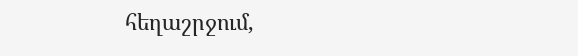հեղաշրջում,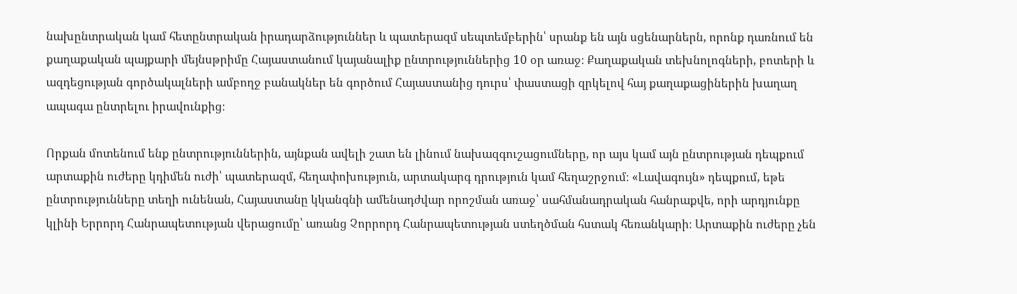նախընտրական կամ հետընտրական իրադարձություններ և պատերազմ սեպտեմբերին՝ սրանք են այն սցենարներն, որոնք դառնում են քաղաքական պայքարի մեյնսթրիմը Հայաստանում կայանալիք ընտրություններից 10 օր առաջ։ Քաղաքական տեխնոլոգների, բոտերի և ազդեցության գործակալների ամբողջ բանակներ են գործում Հայաստանից դուրս՝ փաստացի զրկելով հայ քաղաքացիներին խաղաղ ապագա ընտրելու իրավունքից։

Որքան մոտենում ենք ընտրություններին, այնքան ավելի շատ են լինում նախազգուշացումները, որ այս կամ այն ընտրության դեպքում արտաքին ուժերը կդիմեն ուժի՝ պատերազմ, հեղափոխություն, արտակարգ դրություն կամ հեղաշրջում։ «Լավագույն» դեպքում, եթե ընտրությունները տեղի ունենան, Հայաստանը կկանգնի ամենադժվար որոշման առաջ՝ սահմանադրական հանրաքվե, որի արդյունքը կլինի Երրորդ Հանրապետության վերացումը՝ առանց Չորրորդ Հանրապետության ստեղծման հստակ հեռանկարի։ Արտաքին ուժերը չեն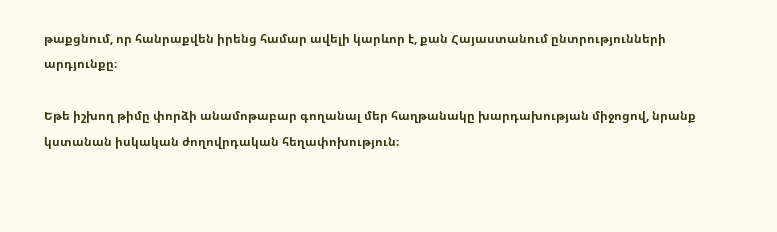թաքցնում, որ հանրաքվեն իրենց համար ավելի կարևոր է, քան Հայաստանում ընտրությունների արդյունքը։

Եթե իշխող թիմը փորձի անամոթաբար գողանալ մեր հաղթանակը խարդախության միջոցով, նրանք կստանան իսկական ժողովրդական հեղափոխություն։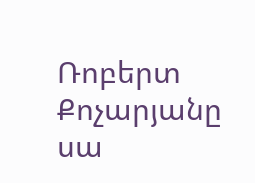Ռոբերտ Քոչարյանը սա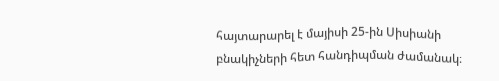հայտարարել է մայիսի 25-ին Սիսիանի բնակիչների հետ հանդիպման ժամանակ։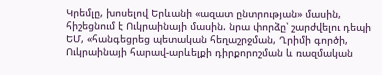Կրեմլը, խոսելով Երևանի «ազատ ընտրության» մասին, հիշեցնում է Ուկրաինայի մասին. նրա փորձը՝ շարժվելու դեպի ԵՄ, «հանգեցրեց պետական հեղաշրջման, Ղրիմի գործի, Ուկրաինայի հարավ-արևելքի դիրքորոշման և ռազմական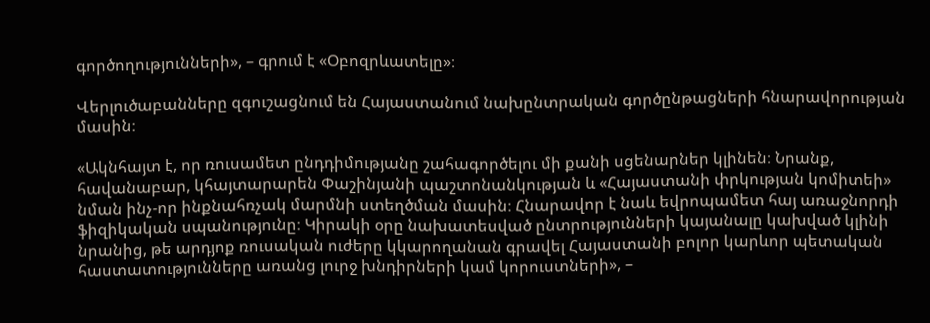գործողությունների», – գրում է «Օբոզրևատելը»։

Վերլուծաբանները զգուշացնում են Հայաստանում նախընտրական գործընթացների հնարավորության մասին։

«Ակնհայտ է, որ ռուսամետ ընդդիմությանը շահագործելու մի քանի սցենարներ կլինեն։ Նրանք, հավանաբար, կհայտարարեն Փաշինյանի պաշտոնանկության և «Հայաստանի փրկության կոմիտեի» նման ինչ-որ ինքնահռչակ մարմնի ստեղծման մասին։ Հնարավոր է նաև եվրոպամետ հայ առաջնորդի ֆիզիկական սպանությունը։ Կիրակի օրը նախատեսված ընտրությունների կայանալը կախված կլինի նրանից, թե արդյոք ռուսական ուժերը կկարողանան գրավել Հայաստանի բոլոր կարևոր պետական հաստատությունները առանց լուրջ խնդիրների կամ կորուստների», –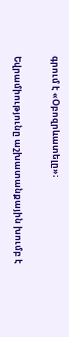գրում է «Օբոզրևատելը»։

Եվրամիությունը աշխատանքային խումբ է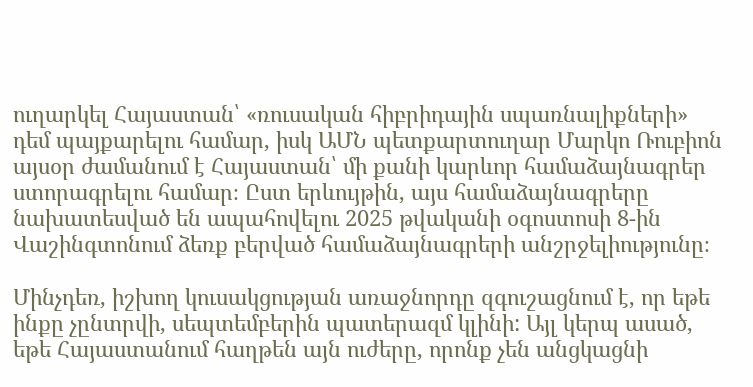ուղարկել Հայաստան՝ «ռուսական հիբրիդային սպառնալիքների» դեմ պայքարելու համար, իսկ ԱՄՆ պետքարտուղար Մարկո Ռուբիոն այսօր ժամանում է Հայաստան՝ մի քանի կարևոր համաձայնագրեր ստորագրելու համար։ Ըստ երևույթին, այս համաձայնագրերը նախատեսված են ապահովելու 2025 թվականի օգոստոսի 8-ին Վաշինգտոնում ձեռք բերված համաձայնագրերի անշրջելիությունը։

Մինչդեռ, իշխող կուսակցության առաջնորդը զգուշացնում է, որ եթե ինքը չընտրվի, սեպտեմբերին պատերազմ կլինի: Այլ կերպ ասած, եթե Հայաստանում հաղթեն այն ուժերը, որոնք չեն անցկացնի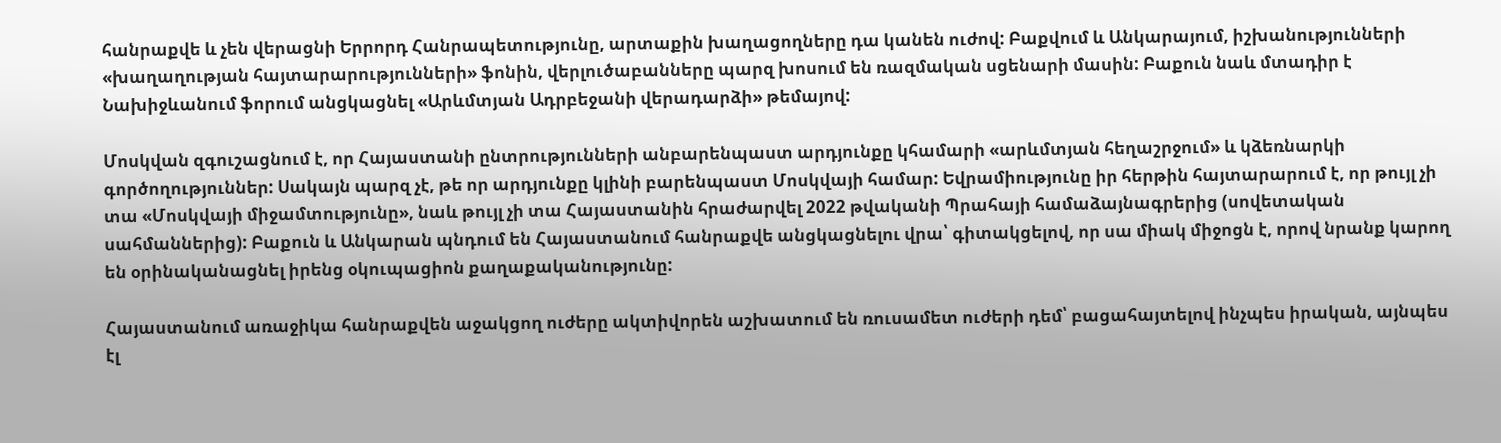հանրաքվե և չեն վերացնի Երրորդ Հանրապետությունը, արտաքին խաղացողները դա կանեն ուժով: Բաքվում և Անկարայում, իշխանությունների «խաղաղության հայտարարությունների» ֆոնին, վերլուծաբանները պարզ խոսում են ռազմական սցենարի մասին: Բաքուն նաև մտադիր է Նախիջևանում ֆորում անցկացնել «Արևմտյան Ադրբեջանի վերադարձի» թեմայով:

Մոսկվան զգուշացնում է, որ Հայաստանի ընտրությունների անբարենպաստ արդյունքը կհամարի «արևմտյան հեղաշրջում» և կձեռնարկի գործողություններ: Սակայն պարզ չէ, թե որ արդյունքը կլինի բարենպաստ Մոսկվայի համար: Եվրամիությունը իր հերթին հայտարարում է, որ թույլ չի տա «Մոսկվայի միջամտությունը», նաև թույլ չի տա Հայաստանին հրաժարվել 2022 թվականի Պրահայի համաձայնագրերից (սովետական սահմաններից): Բաքուն և Անկարան պնդում են Հայաստանում հանրաքվե անցկացնելու վրա՝ գիտակցելով, որ սա միակ միջոցն է, որով նրանք կարող են օրինականացնել իրենց օկուպացիոն քաղաքականությունը:

Հայաստանում առաջիկա հանրաքվեն աջակցող ուժերը ակտիվորեն աշխատում են ռուսամետ ուժերի դեմ՝ բացահայտելով ինչպես իրական, այնպես էլ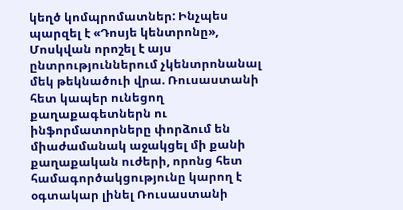կեղծ կոմպրոմատներ: Ինչպես պարզել է «Դոսյե կենտրոնը», Մոսկվան որոշել է այս ընտրություններում չկենտրոնանալ մեկ թեկնածուի վրա. Ռուսաստանի հետ կապեր ունեցող քաղաքագետներն ու ինֆորմատորները փորձում են միաժամանակ աջակցել մի քանի քաղաքական ուժերի, որոնց հետ համագործակցությունը կարող է օգտակար լինել Ռուսաստանի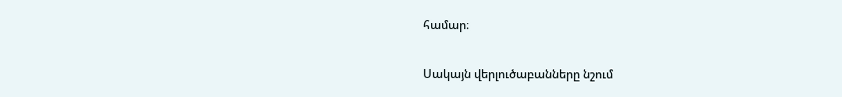համար։

Սակայն վերլուծաբանները նշում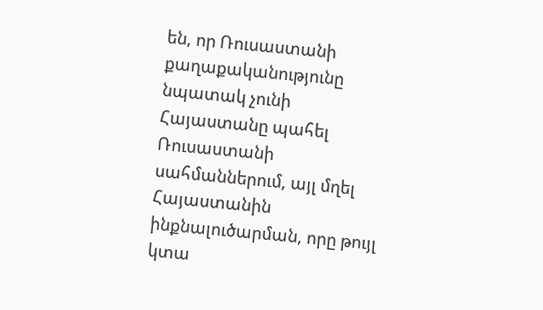են, որ Ռուսաստանի քաղաքականությունը նպատակ չունի Հայաստանը պահել Ռուսաստանի սահմաններում, այլ մղել Հայաստանին ինքնալուծարման, որը թույլ կտա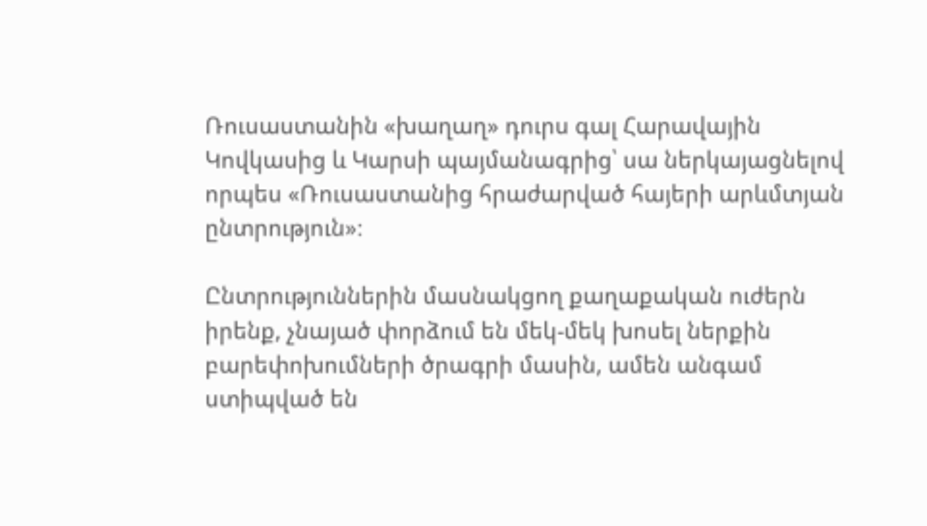Ռուսաստանին «խաղաղ» դուրս գալ Հարավային Կովկասից և Կարսի պայմանագրից՝ սա ներկայացնելով որպես «Ռուսաստանից հրաժարված հայերի արևմտյան ընտրություն»։

Ընտրություններին մասնակցող քաղաքական ուժերն իրենք, չնայած փորձում են մեկ-մեկ խոսել ներքին բարեփոխումների ծրագրի մասին, ամեն անգամ ստիպված են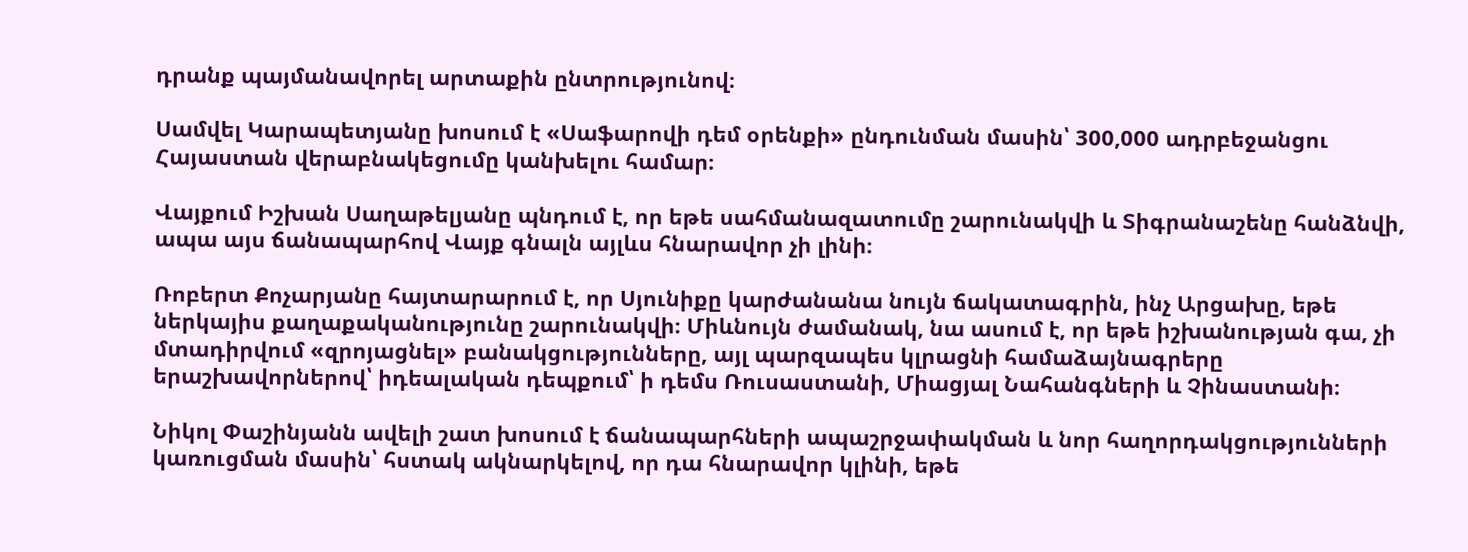դրանք պայմանավորել արտաքին ընտրությունով։

Սամվել Կարապետյանը խոսում է «Սաֆարովի դեմ օրենքի» ընդունման մասին՝ 300,000 ադրբեջանցու Հայաստան վերաբնակեցումը կանխելու համար։

Վայքում Իշխան Սաղաթելյանը պնդում է, որ եթե սահմանազատումը շարունակվի և Տիգրանաշենը հանձնվի, ապա այս ճանապարհով Վայք գնալն այլևս հնարավոր չի լինի։

Ռոբերտ Քոչարյանը հայտարարում է, որ Սյունիքը կարժանանա նույն ճակատագրին, ինչ Արցախը, եթե ներկայիս քաղաքականությունը շարունակվի։ Միևնույն ժամանակ, նա ասում է, որ եթե իշխանության գա, չի մտադիրվում «զրոյացնել» բանակցությունները, այլ պարզապես կլրացնի համաձայնագրերը երաշխավորներով՝ իդեալական դեպքում՝ ի դեմս Ռուսաստանի, Միացյալ Նահանգների և Չինաստանի։

Նիկոլ Փաշինյանն ավելի շատ խոսում է ճանապարհների ապաշրջափակման և նոր հաղորդակցությունների կառուցման մասին՝ հստակ ակնարկելով, որ դա հնարավոր կլինի, եթե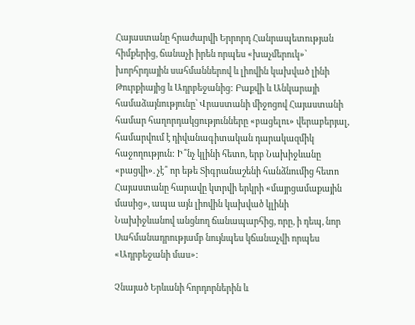Հայաստանը հրաժարվի Երրորդ Հանրապետության հիմքերից, ճանաչի իրեն որպես «խաչմերուկ»՝ խորհրդային սահմաններով և լիովին կախված լինի Թուրքիայից և Ադրբեջանից: Բաքվի և Անկարայի համաձայնությունը՝ Վրաստանի միջոցով Հայաստանի համար հաղորդակցությունները «բացելու» վերաբերյալ, համարվում է դիվանագիտական դարակազմիկ հաջողություն: Ի՞նչ կլինի հետո, երբ Նախիջևանը «բացվի». չէ՞ որ եթե Տիգրանաշենի հանձնումից հետո Հայաստանը հարավը կտրվի երկրի «մայրցամաքային մասից», ապա այն լիովին կախված կլինի Նախիջևանով անցնող ճանապարհից, որը, ի դեպ, նոր Սահմանադրությամբ նույնպես կճանաչվի որպես «Ադրբեջանի մաս»:

Չնայած Երևանի հորդորներին և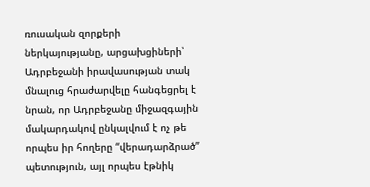ռուսական զորքերի ներկայությանը, արցախցիների՝  Ադրբեջանի իրավասության տակ մնալուց հրաժարվելը հանգեցրել է նրան, որ Ադրբեջանը միջազգային մակարդակով ընկալվում է ոչ թե որպես իր հողերը “վերադարձրած” պետություն, այլ որպես էթնիկ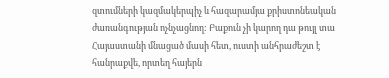զտումների կազմակերպիչ և հազարամյա քրիստոնեական ժառանգության ոչնչացնող: Բաքուն չի կարող դա թույլ տա Հայաստանի մնացած մասի հետ, ուստի անհրաժեշտ է հանրաքվե, որտեղ հայերն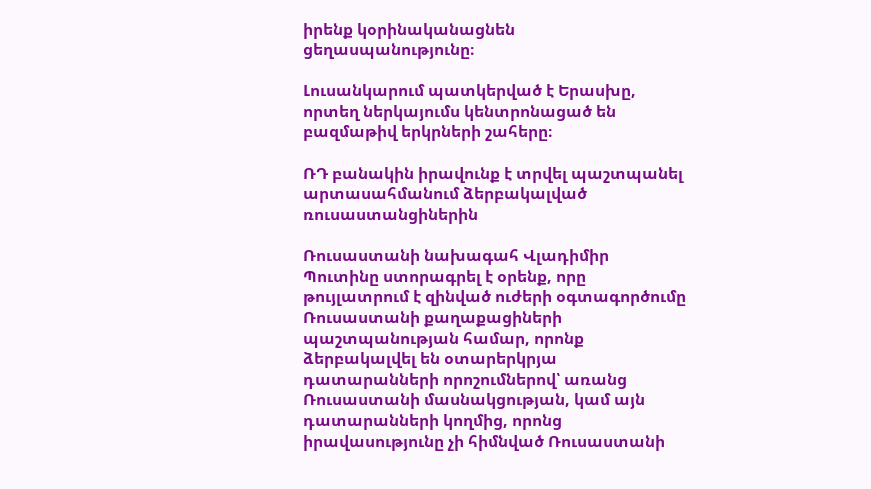իրենք կօրինականացնեն ցեղասպանությունը։

Լուսանկարում պատկերված է Երասխը, որտեղ ներկայումս կենտրոնացած են բազմաթիվ երկրների շահերը։

ՌԴ բանակին իրավունք է տրվել պաշտպանել արտասահմանում ձերբակալված ռուսաստանցիներին

Ռուսաստանի նախագահ Վլադիմիր Պուտինը ստորագրել է օրենք, որը թույլատրում է զինված ուժերի օգտագործումը Ռուսաստանի քաղաքացիների պաշտպանության համար, որոնք ձերբակալվել են օտարերկրյա դատարանների որոշումներով՝ առանց Ռուսաստանի մասնակցության, կամ այն դատարանների կողմից, որոնց իրավասությունը չի հիմնված Ռուսաստանի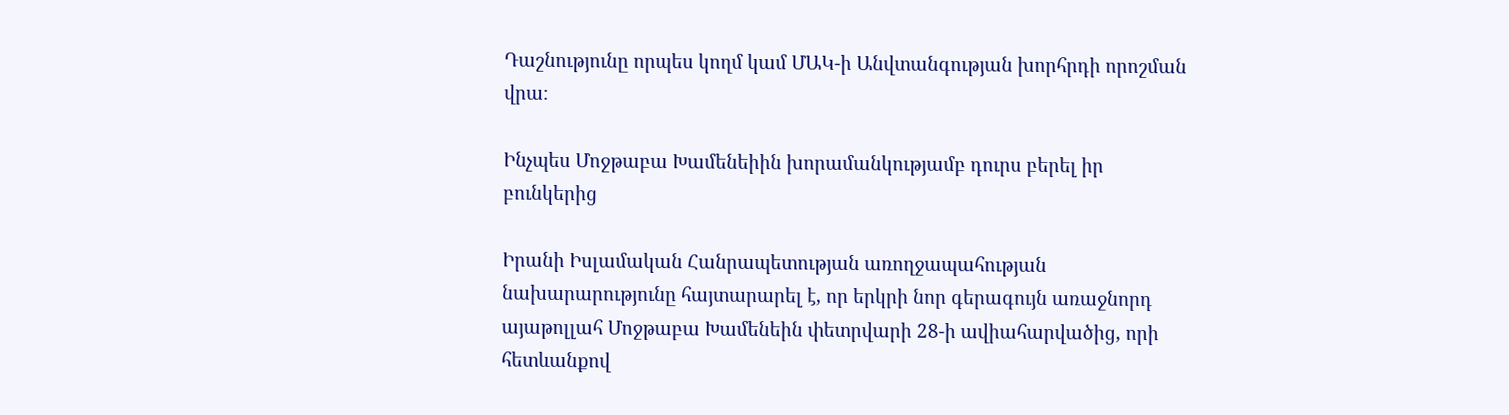Դաշնությունը որպես կողմ կամ ՄԱԿ-ի Անվտանգության խորհրդի որոշման վրա։

Ինչպես Մոջթաբա Խամենեիին խորամանկությամբ դուրս բերել իր բունկերից

Իրանի Իսլամական Հանրապետության առողջապահության նախարարությունը հայտարարել է, որ երկրի նոր գերագույն առաջնորդ այաթոլլահ Մոջթաբա Խամենեին փետրվարի 28-ի ավիահարվածից, որի հետևանքով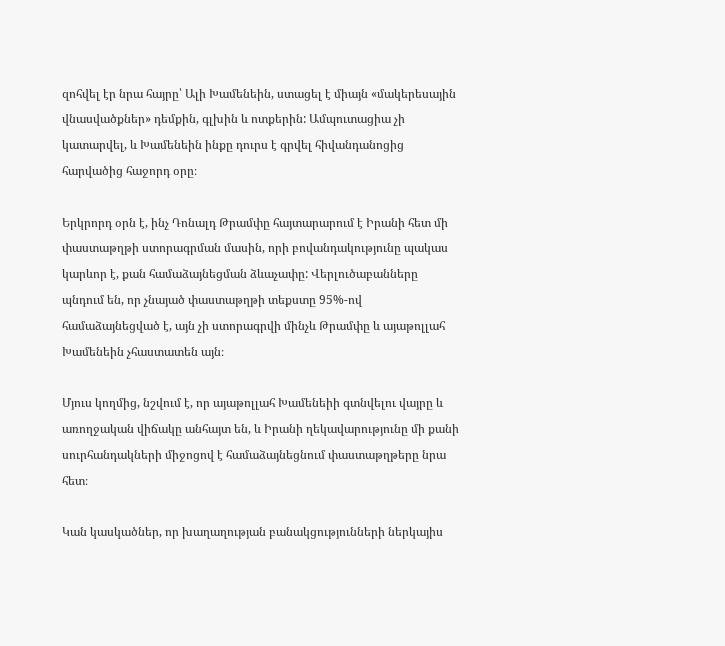զոհվել էր նրա հայրը՝ Ալի Խամենեին, ստացել է միայն «մակերեսային վնասվածքներ» դեմքին, գլխին և ոտքերին: Ամպուտացիա չի կատարվել, և Խամենեին ինքը դուրս է գրվել հիվանդանոցից հարվածից հաջորդ օրը։

Երկրորդ օրն է, ինչ Դոնալդ Թրամփը հայտարարում է Իրանի հետ մի փաստաթղթի ստորագրման մասին, որի բովանդակությունը պակաս կարևոր է, քան համաձայնեցման ձևաչափը: Վերլուծաբանները պնդում են, որ չնայած փաստաթղթի տեքստը 95%-ով համաձայնեցված է, այն չի ստորագրվի մինչև Թրամփը և այաթոլլահ Խամենեին չհաստատեն այն։

Մյուս կողմից, նշվում է, որ այաթոլլահ Խամենեիի գտնվելու վայրը և առողջական վիճակը անհայտ են, և Իրանի ղեկավարությունը մի քանի սուրհանդակների միջոցով է համաձայնեցնում փաստաթղթերը նրա հետ։

Կան կասկածներ, որ խաղաղության բանակցությունների ներկայիս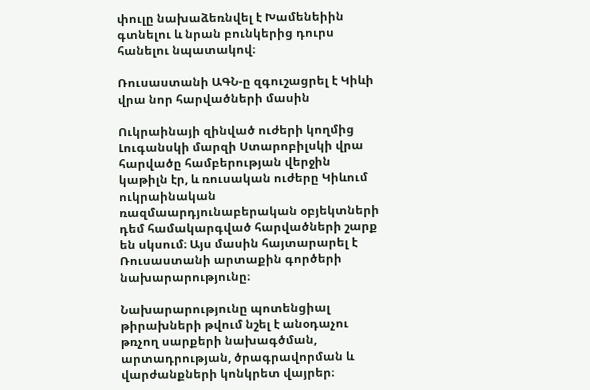փուլը նախաձեռնվել է Խամենեիին գտնելու և նրան բունկերից դուրս հանելու նպատակով։

Ռուսաստանի ԱԳՆ-ը զգուշացրել է Կիևի վրա նոր հարվածների մասին

Ուկրաինայի զինված ուժերի կողմից Լուգանսկի մարզի Ստարոբիլսկի վրա հարվածը համբերության վերջին կաթիլն էր, և ռուսական ուժերը Կիևում ուկրաինական ռազմաարդյունաբերական օբյեկտների դեմ համակարգված հարվածների շարք են սկսում։ Այս մասին հայտարարել է Ռուսաստանի արտաքին գործերի նախարարությունը։

Նախարարությունը պոտենցիալ թիրախների թվում նշել է անօդաչու թռչող սարքերի նախագծման, արտադրության, ծրագրավորման և վարժանքների կոնկրետ վայրեր։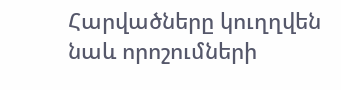Հարվածները կուղղվեն նաև որոշումների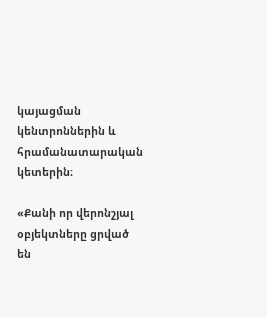կայացման կենտրոններին և հրամանատարական կետերին։

«Քանի որ վերոնշյալ օբյեկտները ցրված են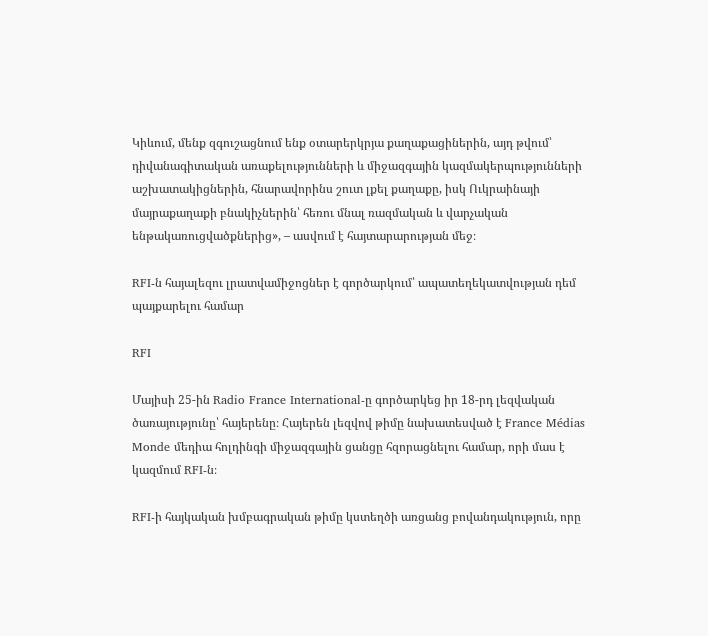Կիևում, մենք զգուշացնում ենք օտարերկրյա քաղաքացիներին, այդ թվում՝ դիվանագիտական առաքելությունների և միջազգային կազմակերպությունների աշխատակիցներին, հնարավորինս շուտ լքել քաղաքը, իսկ Ուկրաինայի մայրաքաղաքի բնակիչներին՝ հեռու մնալ ռազմական և վարչական ենթակառուցվածքներից», – ասվում է հայտարարության մեջ։

RFI-ն հայալեզու լրատվամիջոցներ է գործարկում՝ ապատեղեկատվության դեմ պայքարելու համար

RFI

Մայիսի 25-ին Radio France International-ը գործարկեց իր 18-րդ լեզվական ծառայությունը՝ հայերենը։ Հայերեն լեզվով թիմը նախատեսված է France Médias Monde մեդիա հոլդինգի միջազգային ցանցը հզորացնելու համար, որի մաս է կազմում RFI-ն։

RFI-ի հայկական խմբագրական թիմը կստեղծի առցանց բովանդակություն, որը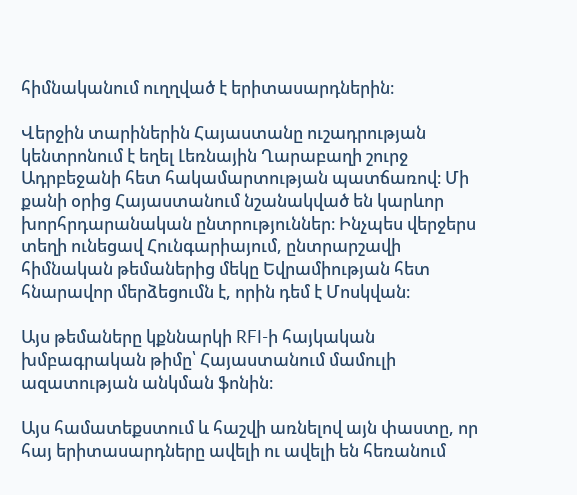հիմնականում ուղղված է երիտասարդներին։

Վերջին տարիներին Հայաստանը ուշադրության կենտրոնում է եղել Լեռնային Ղարաբաղի շուրջ Ադրբեջանի հետ հակամարտության պատճառով։ Մի քանի օրից Հայաստանում նշանակված են կարևոր խորհրդարանական ընտրություններ։ Ինչպես վերջերս տեղի ունեցավ Հունգարիայում, ընտրարշավի հիմնական թեմաներից մեկը Եվրամիության հետ հնարավոր մերձեցումն է, որին դեմ է Մոսկվան։

Այս թեմաները կքննարկի RFI-ի հայկական խմբագրական թիմը՝ Հայաստանում մամուլի ազատության անկման ֆոնին։

Այս համատեքստում և հաշվի առնելով այն փաստը, որ հայ երիտասարդները ավելի ու ավելի են հեռանում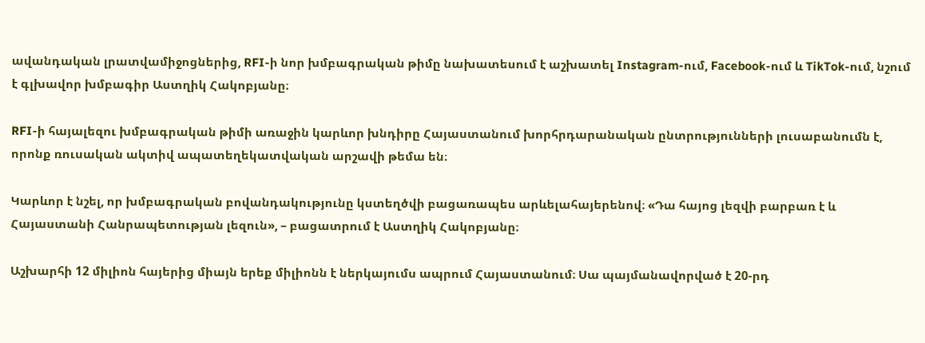ավանդական լրատվամիջոցներից, RFI-ի նոր խմբագրական թիմը նախատեսում է աշխատել Instagram-ում, Facebook-ում և TikTok-ում, նշում է գլխավոր խմբագիր Աստղիկ Հակոբյանը։

RFI-ի հայալեզու խմբագրական թիմի առաջին կարևոր խնդիրը Հայաստանում խորհրդարանական ընտրությունների լուսաբանումն է, որոնք ռուսական ակտիվ ապատեղեկատվական արշավի թեմա են։

Կարևոր է նշել, որ խմբագրական բովանդակությունը կստեղծվի բացառապես արևելահայերենով։ «Դա հայոց լեզվի բարբառ է և Հայաստանի Հանրապետության լեզուն», – բացատրում է Աստղիկ Հակոբյանը։

Աշխարհի 12 միլիոն հայերից միայն երեք միլիոնն է ներկայումս ապրում Հայաստանում։ Սա պայմանավորված է 20-րդ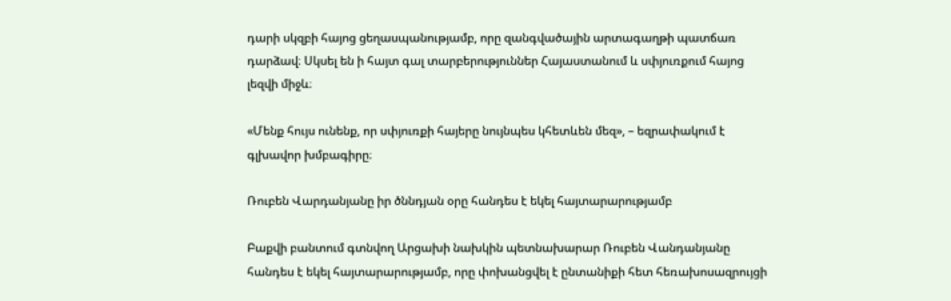դարի սկզբի հայոց ցեղասպանությամբ, որը զանգվածային արտագաղթի պատճառ դարձավ։ Սկսել են ի հայտ գալ տարբերություններ Հայաստանում և սփյուռքում հայոց լեզվի միջև։

«Մենք հույս ունենք, որ սփյուռքի հայերը նույնպես կհետևեն մեզ», – եզրափակում է գլխավոր խմբագիրը։

Ռուբեն Վարդանյանը իր ծննդյան օրը հանդես է եկել հայտարարությամբ

Բաքվի բանտում գտնվող Արցախի նախկին պետնախարար Ռուբեն Վանդանյանը հանդես է եկել հայտարարությամբ, որը փոխանցվել է ընտանիքի հետ հեռախոսազրույցի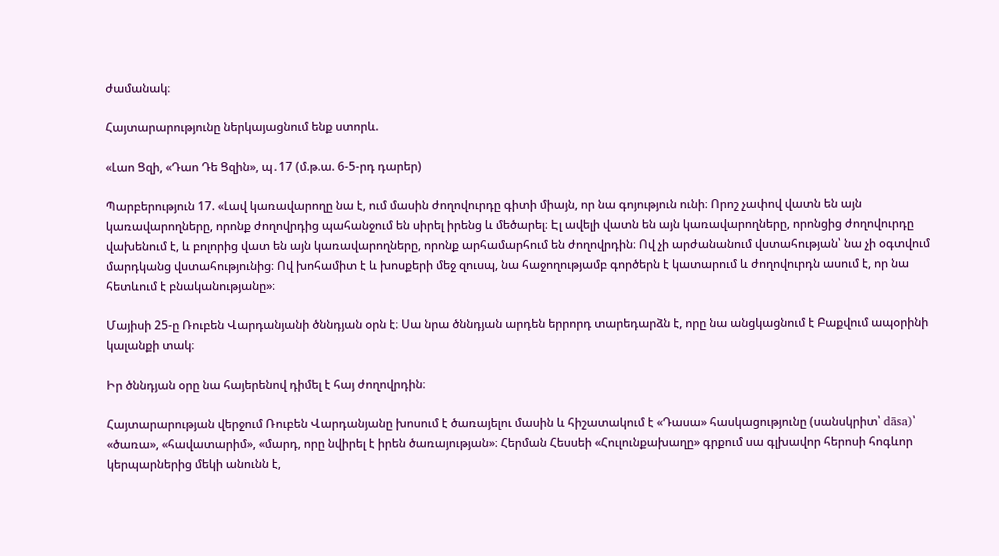ժամանակ։

Հայտարարությունը ներկայացնում ենք ստորև.

«Լաո Ցզի, «Դաո Դե Ցզին», պ․17 (մ.թ.ա. 6-5-րդ դարեր)

Պարբերություն 17. «Լավ կառավարողը նա է, ում մասին ժողովուրդը գիտի միայն, որ նա գոյություն ունի։ Որոշ չափով վատն են այն կառավարողները, որոնք ժողովրդից պահանջում են սիրել իրենց և մեծարել։ Էլ ավելի վատն են այն կառավարողները, որոնցից ժողովուրդը վախենում է, և բոլորից վատ են այն կառավարողները, որոնք արհամարհում են ժողովրդին։ Ով չի արժանանում վստահության՝ նա չի օգտվում մարդկանց վստահությունից։ Ով խոհամիտ է և խոսքերի մեջ զուսպ, նա հաջողությամբ գործերն է կատարում և ժողովուրդն ասում է, որ նա հետևում է բնականությանը»։

Մայիսի 25-ը Ռուբեն Վարդանյանի ծննդյան օրն է։ Սա նրա ծննդյան արդեն երրորդ տարեդարձն է, որը նա անցկացնում է Բաքվում ապօրինի կալանքի տակ։

Իր ծննդյան օրը նա հայերենով դիմել է հայ ժողովրդին։

Հայտարարության վերջում Ռուբեն Վարդանյանը խոսում է ծառայելու մասին և հիշատակում է «Դասա» հասկացությունը (սանսկրիտ՝ dāsa)՝ «ծառա», «հավատարիմ», «մարդ, որը նվիրել է իրեն ծառայության»։ Հերման Հեսսեի «Հուլունքախաղը» գրքում սա գլխավոր հերոսի հոգևոր կերպարներից մեկի անունն է,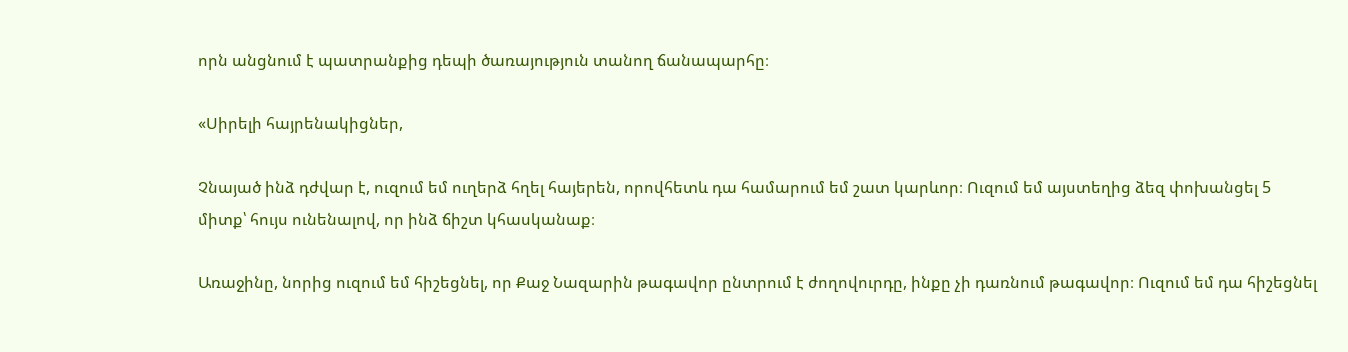որն անցնում է պատրանքից դեպի ծառայություն տանող ճանապարհը։

«Սիրելի հայրենակիցներ,

Չնայած ինձ դժվար է, ուզում եմ ուղերձ հղել հայերեն, որովհետև դա համարում եմ շատ կարևոր։ Ուզում եմ այստեղից ձեզ փոխանցել 5 միտք՝ հույս ունենալով, որ ինձ ճիշտ կհասկանաք։

Առաջինը, նորից ուզում եմ հիշեցնել, որ Քաջ Նազարին թագավոր ընտրում է ժողովուրդը, ինքը չի դառնում թագավոր։ Ուզում եմ դա հիշեցնել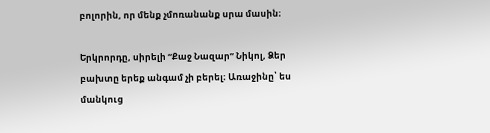բոլորին, որ մենք չմոռանանք սրա մասին։

Երկրորդը, սիրելի “Քաջ Նազար” Նիկոլ, Ձեր բախտը երեք անգամ չի բերել։ Առաջինը՝ ես մանկուց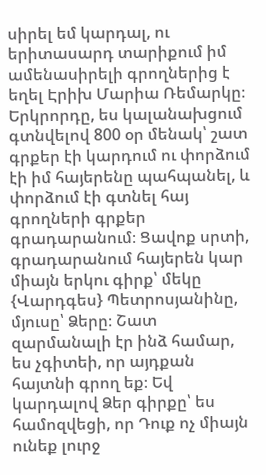սիրել եմ կարդալ, ու երիտասարդ տարիքում իմ ամենասիրելի գրողներից է եղել Էրիխ Մարիա Ռեմարկը։ Երկրորդը, ես կալանախցում գտնվելով 800 օր մենակ՝ շատ գրքեր էի կարդում ու փորձում էի իմ հայերենը պահպանել, և փորձում էի գտնել հայ գրողների գրքեր գրադարանում։ Ցավոք սրտի, գրադարանում հայերեն կար միայն երկու գիրք՝ մեկը {Վարդգես} Պետրոսյանինը, մյուսը՝ Ձերը։ Շատ զարմանալի էր ինձ համար, ես չգիտեի, որ այդքան հայտնի գրող եք։ Եվ կարդալով Ձեր գիրքը՝ ես համոզվեցի, որ Դուք ոչ միայն ունեք լուրջ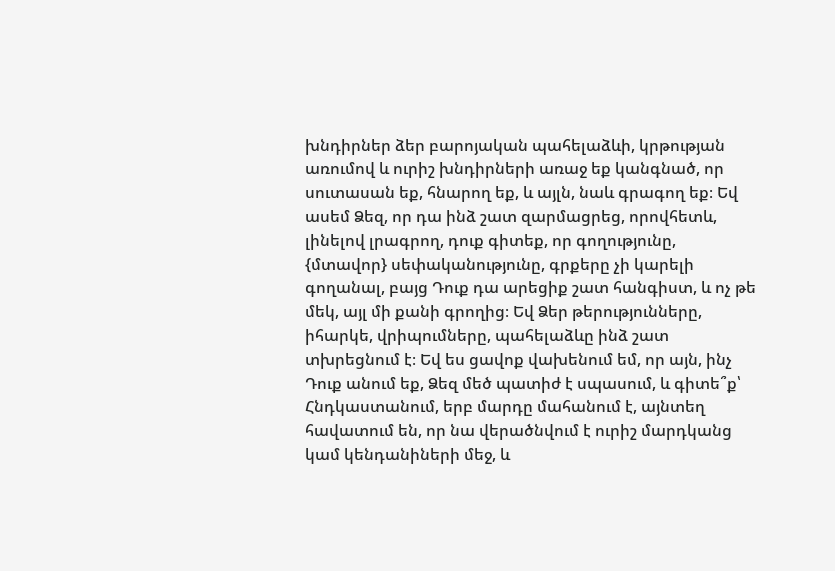խնդիրներ ձեր բարոյական պահելաձևի, կրթության առումով և ուրիշ խնդիրների առաջ եք կանգնած, որ սուտասան եք, հնարող եք, և այլն, նաև գրագող եք։ Եվ ասեմ Ձեզ, որ դա ինձ շատ զարմացրեց, որովհետև, լինելով լրագրող, դուք գիտեք, որ գողությունը, {մտավոր} սեփականությունը, գրքերը չի կարելի գողանալ, բայց Դուք դա արեցիք շատ հանգիստ, և ոչ թե մեկ, այլ մի քանի գրողից։ Եվ Ձեր թերությունները, իհարկե, վրիպումները, պահելաձևը ինձ շատ տխրեցնում է։ Եվ ես ցավոք վախենում եմ, որ այն, ինչ Դուք անում եք, Ձեզ մեծ պատիժ է սպասում, և գիտե՞ք՝ Հնդկաստանում, երբ մարդը մահանում է, այնտեղ հավատում են, որ նա վերածնվում է ուրիշ մարդկանց կամ կենդանիների մեջ, և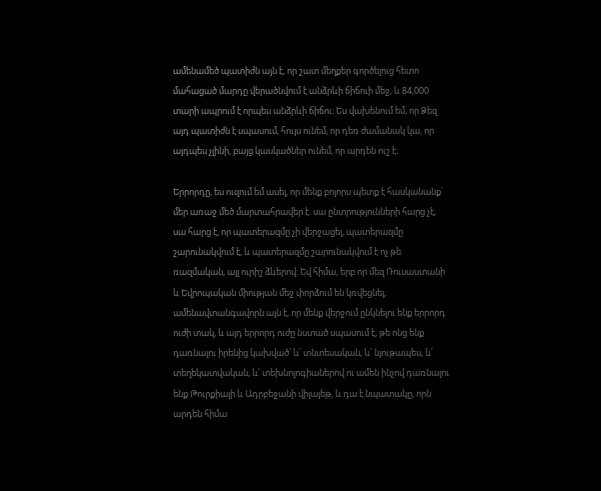ամենամեծ պատիժն այն է, որ շատ մեղքեր գործելուց հետո մահացած մարդը վերածնվում է անձրևի ճիճուի մեջ, և 84,000 տարի ապրում է որպես անձրևի ճիճու։ Ես վախենում եմ, որ Ձեզ այդ պատիժն է սպասում, հույս ունեմ, որ դեռ ժամանակ կա, որ այդպես չլինի, բայց կասկածներ ունեմ, որ արդեն ուշ է։

Երրորդը, ես ուզում եմ ասել, որ մենք բոլորս պետք է հասկանանք՝ մեր առաջ մեծ մարտահրավեր է. սա ընտրությունների հարց չէ, սա հարց է, որ պատերազմը չի վերջացել, պատերազմը շարունակվում է, և պատերազմը շարունակվում է ոչ թե ռազմական, այլ ուրիշ ձևերով: Եվ հիմա, երբ որ մեզ Ռուսաստանի և Եվրոպական միության մեջ փորձում են կռվեցնել, ամենավտանգավորն այն է, որ մենք վերջում ընկնելու ենք երրորդ ուժի տակ, և այդ երրորդ ուժը նստած սպասում է, թե ոնց ենք դառնալու իրենից կախված՝ և՛ տնտեսական, և՛ նյութապես, և՛ տեղեկատվական, և՛ տեխնոլոգիաներով ու ամեն ինչով դառնալու ենք Թուրքիայի և Ադրբեջանի վիլայեթ, և դա է նպատակը, որն արդեն հիմա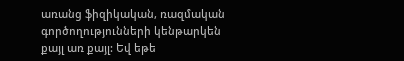առանց ֆիզիկական, ռազմական գործողությունների կենթարկեն քայլ առ քայլ: Եվ եթե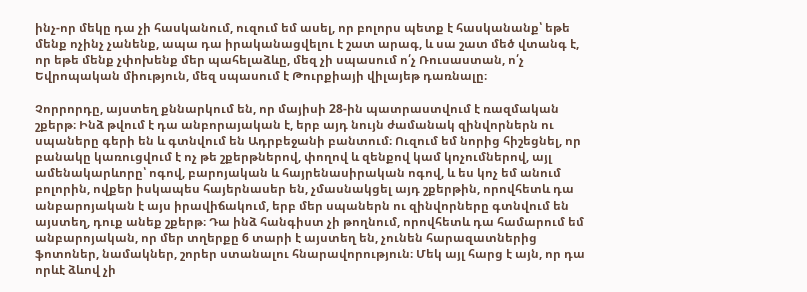ինչ-որ մեկը դա չի հասկանում, ուզում եմ ասել, որ բոլորս պետք է հասկանանք՝ եթե մենք ոչինչ չանենք, ապա դա իրականացվելու է շատ արագ, և սա շատ մեծ վտանգ է, որ եթե մենք չփոխենք մեր պահելաձևը, մեզ չի սպասում ո՛չ Ռուսաստան, ո՛չ Եվրոպական միություն, մեզ սպասում է Թուրքիայի վիլայեթ դառնալը։

Չորրորդը, այստեղ քննարկում են, որ մայիսի 28-ին պատրաստվում է ռազմական շքերթ։ Ինձ թվում է դա անբորայական է, երբ այդ նույն ժամանակ զինվորներն ու սպաները գերի են և գտնվում են Ադրբեջանի բանտում։ Ուզում եմ նորից հիշեցնել, որ բանակը կառուցվում է ոչ թե շքերթներով, փողով և զենքով կամ կոչումներով, այլ ամենակարևորը՝ ոգով, բարոյական և հայրենասիրական ոգով, և ես կոչ եմ անում բոլորին, ովքեր իսկապես հայերնասեր են, չմասնակցել այդ շքերթին, որովհետև դա անբարոյական է այս իրավիճակում, երբ մեր սպաներն ու զինվորները գտնվում են այստեղ, դուք անեք շքերթ։ Դա ինձ հանգիստ չի թողնում, որովհետև դա համարում եմ անբարոյական, որ մեր տղերքը 6 տարի է այստեղ են, չունեն հարազատներից ֆոտոներ, նամակներ, շորեր ստանալու հնարավորություն։ Մեկ այլ հարց է այն, որ դա որևէ ձևով չի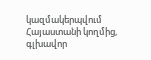կազմակերպվում Հայաստանի կողմից, գլխավոր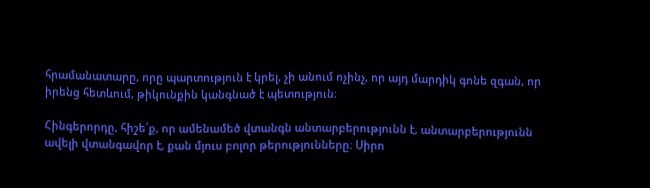հրամանատարը, որը պարտություն է կրել, չի անում ոչինչ, որ այդ մարդիկ գոնե զգան, որ իրենց հետևում, թիկունքին կանգնած է պետություն։

Հինգերորդը, հիշե՛ք, որ ամենամեծ վտանգն անտարբերությունն է, անտարբերությունն ավելի վտանգավոր է, քան մյուս բոլոր թերությունները։ Սիրո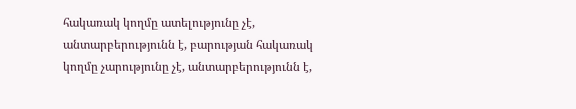հակառակ կողմը ատելությունը չէ, անտարբերությունն է, բարության հակառակ կողմը չարությունը չէ, անտարբերությունն է,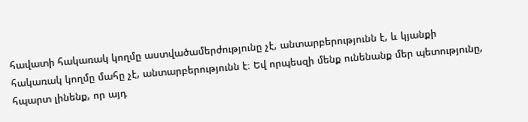հավատի հակառակ կողմը աստվածամերժությունը չէ, անտարբերությունն է, և կյանքի հակառակ կողմը մահը չէ, անտարբերությունն է։ Եվ որպեսզի մենք ունենանք մեր պետությունը, հպարտ լինենք, որ այդ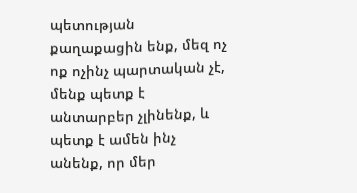պետության քաղաքացին ենք, մեզ ոչ ոք ոչինչ պարտական չէ, մենք պետք է անտարբեր չլինենք, և պետք է ամեն ինչ անենք, որ մեր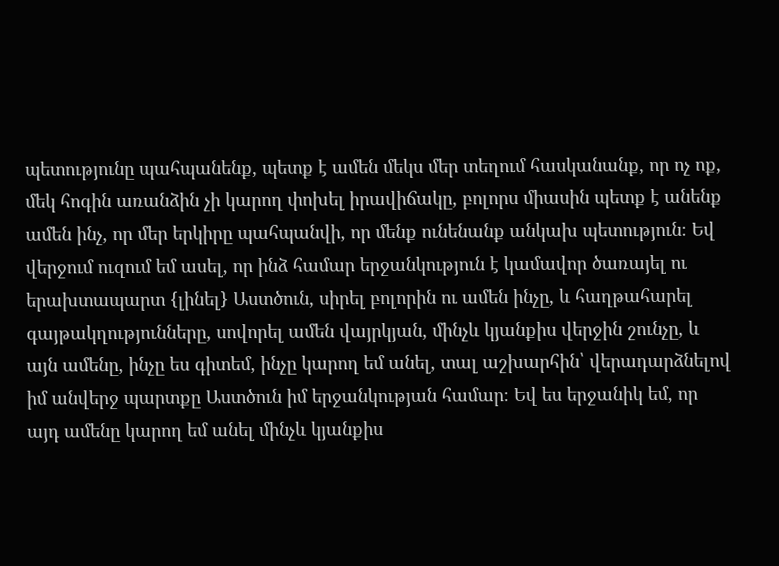պետությունը պահպանենք, պետք է ամեն մեկս մեր տեղում հասկանանք, որ ոչ ոք, մեկ հոգին առանձին չի կարող փոխել իրավիճակը, բոլորս միասին պետք է անենք ամեն ինչ, որ մեր երկիրը պահպանվի, որ մենք ունենանք անկախ պետություն։ Եվ վերջում ուզում եմ ասել, որ ինձ համար երջանկություն է կամավոր ծառայել ու երախտապարտ {լինել} Աստծուն, սիրել բոլորին ու ամեն ինչը, և հաղթահարել գայթակղությունները, սովորել ամեն վայրկյան, մինչև կյանքիս վերջին շունչը, և այն ամենը, ինչը ես գիտեմ, ինչը կարող եմ անել, տալ աշխարհին՝ վերադարձնելով իմ անվերջ պարտքը Աստծուն իմ երջանկության համար։ Եվ ես երջանիկ եմ, որ այդ ամենը կարող եմ անել մինչև կյանքիս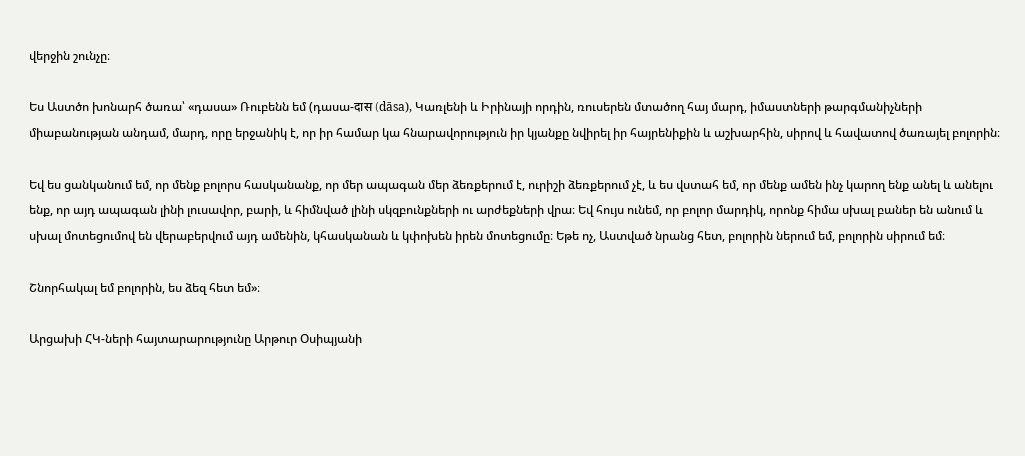վերջին շունչը։

Ես Աստծո խոնարհ ծառա՝ «դասա» Ռուբենն եմ (դասա-दास (dāsa), Կառլենի և Իրինայի որդին, ռուսերեն մտածող հայ մարդ, իմաստների թարգմանիչների միաբանության անդամ, մարդ, որը երջանիկ է, որ իր համար կա հնարավորություն իր կյանքը նվիրել իր հայրենիքին և աշխարհին, սիրով և հավատով ծառայել բոլորին։

Եվ ես ցանկանում եմ, որ մենք բոլորս հասկանանք, որ մեր ապագան մեր ձեռքերում է, ուրիշի ձեռքերում չէ, և ես վստահ եմ, որ մենք ամեն ինչ կարող ենք անել և անելու ենք, որ այդ ապագան լինի լուսավոր, բարի, և հիմնված լինի սկզբունքների ու արժեքների վրա։ Եվ հույս ունեմ, որ բոլոր մարդիկ, որոնք հիմա սխալ բաներ են անում և սխալ մոտեցումով են վերաբերվում այդ ամենին, կհասկանան և կփոխեն իրեն մոտեցումը։ Եթե ոչ, Աստված նրանց հետ, բոլորին ներում եմ, բոլորին սիրում եմ։

Շնորհակալ եմ բոլորին, ես ձեզ հետ եմ»։

Արցախի ՀԿ-ների հայտարարությունը Արթուր Օսիպյանի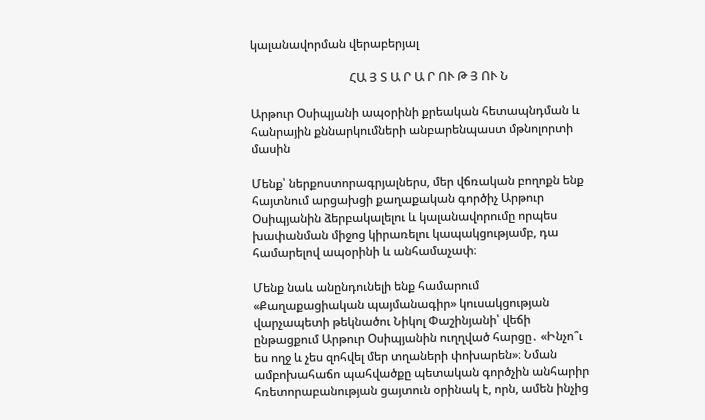կալանավորման վերաբերյալ

                                 ՀԱ Յ Տ Ա Ր Ա Ր ՈՒ Թ Յ ՈՒ Ն

Արթուր Օսիպյանի ապօրինի քրեական հետապնդման և հանրային քննարկումների անբարենպաստ մթնոլորտի մասին

Մենք՝ ներքոստորագրյալներս, մեր վճռական բողոքն ենք հայտնում արցախցի քաղաքական գործիչ Արթուր Օսիպյանին ձերբակալելու և կալանավորումը որպես խափանման միջոց կիրառելու կապակցությամբ, դա համարելով ապօրինի և անհամաչափ։

Մենք նաև անընդունելի ենք համարում «Քաղաքացիական պայմանագիր» կուսակցության վարչապետի թեկնածու Նիկոլ Փաշինյանի՝ վեճի ընթացքում Արթուր Օսիպյանին ուղղված հարցը․ «Ինչո՞ւ ես ողջ և չես զոհվել մեր տղաների փոխարեն»։ Նման ամբոխահաճո պահվածքը պետական գործչին անհարիր հռետորաբանության ցայտուն օրինակ է, որն, ամեն ինչից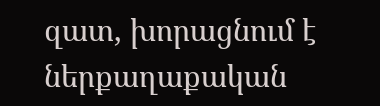զատ, խորացնում է  ներքաղաքական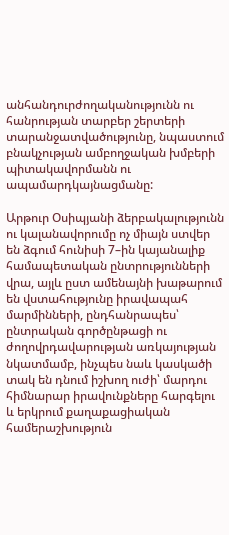անհանդուրժողականությունն ու հանրության տարբեր շերտերի տարանջատվածությունը, նպաստում բնակչության ամբողջական խմբերի պիտակավորմանն ու ապամարդկայնացմանը:

Արթուր Օսիպյանի ձերբակալությունն ու կալանավորումը ոչ միայն ստվեր են ձգում հունիսի 7–ին կայանալիք համապետական ընտրությունների վրա, այլև ըստ ամենայնի խաթարում են վստահությունը իրավապահ մարմինների, ընդհանրապես՝ ընտրական գործընթացի ու ժողովրդավարության առկայության նկատմամբ, ինչպես նաև կասկածի տակ են դնում իշխող ուժի՝ մարդու հիմնարար իրավունքները հարգելու և երկրում քաղաքացիական համերաշխություն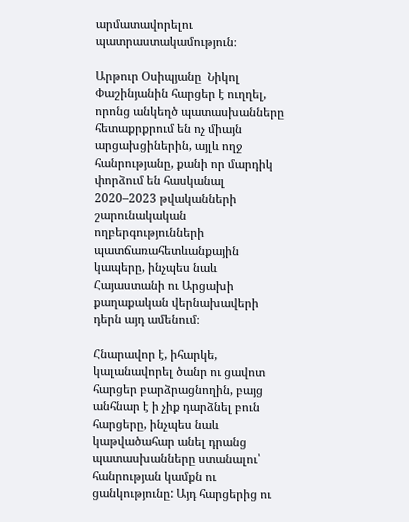արմատավորելու պատրաստակամություն։

Արթուր Օսիպյանը  Նիկոլ Փաշինյանին հարցեր է ուղղել, որոնց անկեղծ պատասխանները հետաքրքրում են ոչ միայն արցախցիներին, այլև ողջ հանրությանը, քանի որ մարդիկ փորձում են հասկանալ 2020–2023 թվականների շարունակական ողբերգությունների պատճառահետևանքային կապերը, ինչպես նաև Հայաստանի ու Արցախի քաղաքական վերնախավերի դերն այդ ամենում։

Հնարավոր է, իհարկե, կալանավորել ծանր ու ցավոտ հարցեր բարձրացնողին, բայց անհնար է ի չիք դարձնել բուն հարցերը, ինչպես նաև կաթվածահար անել դրանց պատասխանները ստանալու՝ հանրության կամքն ու ցանկությունը: Այդ հարցերից ու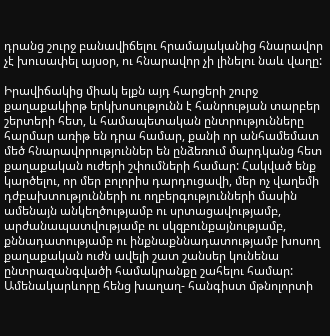դրանց շուրջ բանավիճելու հրամայականից հնարավոր չէ խուսափել այսօր, ու հնարավոր չի լինելու նաև վաղը:

Իրավիճակից միակ ելքն այդ հարցերի շուրջ քաղաքակիրթ երկխոսությունն է հանրության տարբեր շերտերի հետ, և համապետական ընտրությունները հարմար առիթ են դրա համար, քանի որ անհամեմատ մեծ հնարավորություններ են ընձեռում մարդկանց հետ քաղաքական ուժերի շփումների համար: Հակված ենք կարծելու, որ մեր բոլորիս դարդուցավի, մեր ոչ վաղեմի դժբախտությունների ու ողբերգությունների մասին ամենայն անկեղծությամբ ու սրտացավությամբ,  արժանապատվությամբ ու սկզբունքայնությամբ, քննադատությամբ ու ինքնաքննադատությամբ խոսող քաղաքական ուժն ավելի շատ շանսեր կունենա ընտրազանգվածի համակրանքը շահելու համար: Ամենակարևորը հենց խաղաղ- հանգիստ մթնոլորտի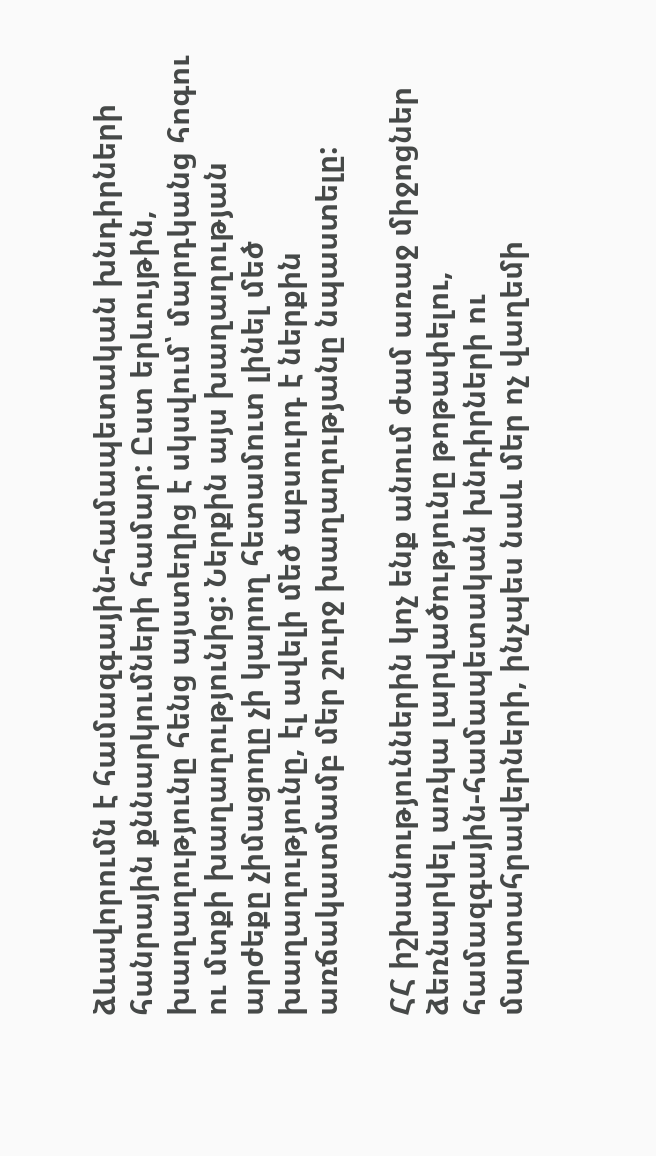ձևավորումն է համազգային-համապետական խնդիրների հանրային քննարկումների համար: Ըստ երևույթին, խաղաղությունը հենց այստեղից է սկսվում՝ մարդկանց հոգու ու մտքի խաղաղությունից: Ներքին այս խաղաղության արժեքը չիմացողը չի կարող հետամուտ լինել մեծ խաղաղությունը, էլ ավելի մեծ աբսուրդ է ներքին առճակատմամբ մեր շուրջ խաղաղությանը նպաստելը:

ՀՀ իշխանություններին կոչ ենք անում ժամ առաջ միջոցներ ձեռնարկել առկա լարվածությունը թոթափելու, համազգային-համապետական խնդիրների ու մարտահրավերների, ինչպես նաև մեր ոչ վաղեմի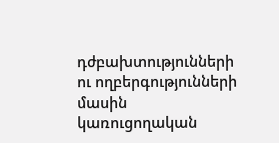դժբախտությունների ու ողբերգությունների մասին կառուցողական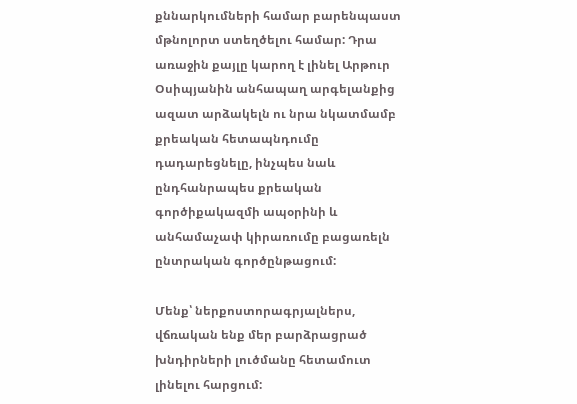քննարկումների համար բարենպաստ մթնոլորտ ստեղծելու համար: Դրա առաջին քայլը կարող է լինել Արթուր Օսիպյանին անհապաղ արգելանքից ազատ արձակելն ու նրա նկատմամբ քրեական հետապնդումը դադարեցնելը, ինչպես նաև ընդհանրապես քրեական գործիքակազմի ապօրինի և անհամաչափ կիրառումը բացառելն ընտրական գործընթացում:

Մենք՝ ներքոստորագրյալներս, վճռական ենք մեր բարձրացրած խնդիրների լուծմանը հետամուտ լինելու հարցում: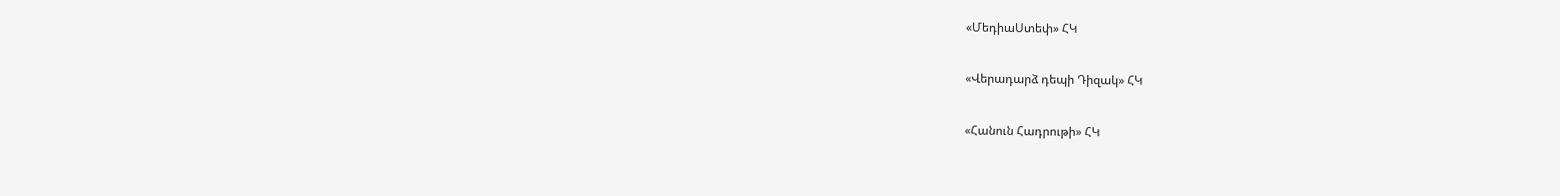«ՄեդիաՍտեփ» ՀԿ

«Վերադարձ դեպի Դիզակ» ՀԿ

«Հանուն Հադրութի» ՀԿ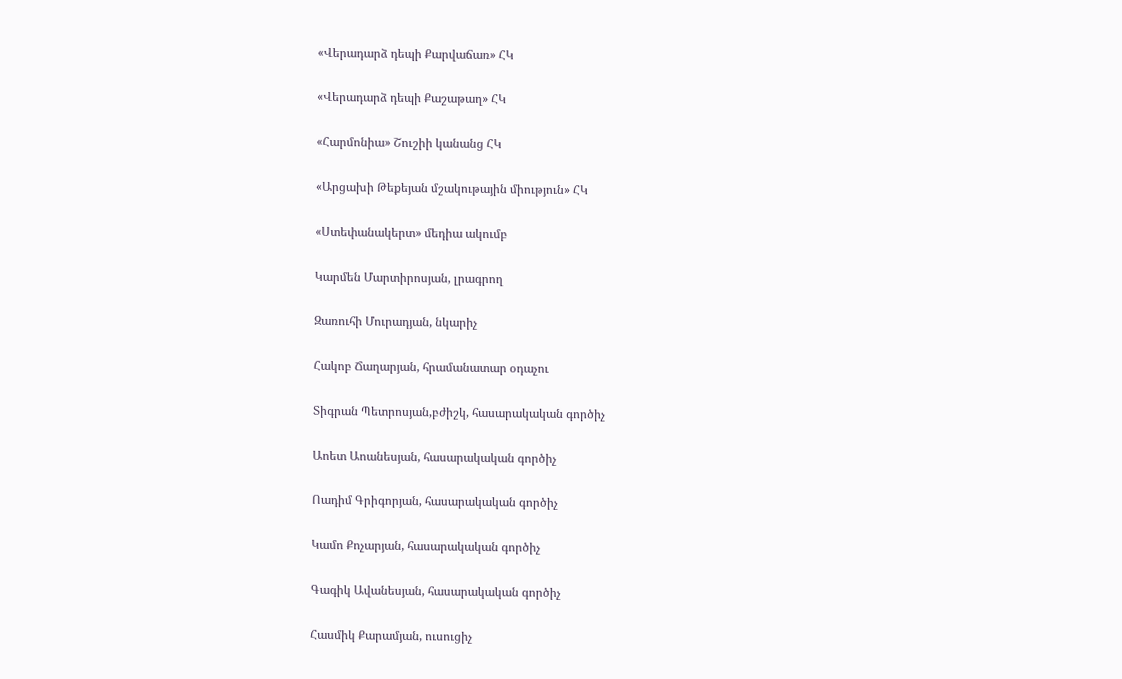«Վերադարձ դեպի Քարվաճառ» ՀԿ

«Վերադարձ դեպի Քաշաթաղ» ՀԿ

«Հարմոնիա» Շուշիի կանանց ՀԿ

«Արցախի Թեքեյան մշակութային միություն» ՀԿ

«Ստեփանակերտ» մեդիա ակումբ

Կարմեն Մարտիրոսյան, լրագրող

Զառուհի Մուրադյան, նկարիչ

Հակոբ Ճաղարյան, հրամանատար օդաչու

Տիգրան Պետրոսյան,բժիշկ, հասարակական գործիչ

Աոետ Աոանեսյան, հասարակական գործիչ

Ոադիմ Գրիգորյան, հասարակական գործիչ

Կամո Քոչարյան, հասարակական գործիչ

Գագիկ Ավանեսյան, հասարակական գործիչ

Հասմիկ Քարամյան, ուսուցիչ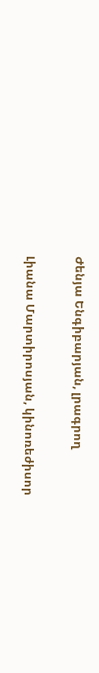Ժենյա Ենգիբարյան, լրագրող

Լիանա Մարտիրոսյան, կինոռեժիսոր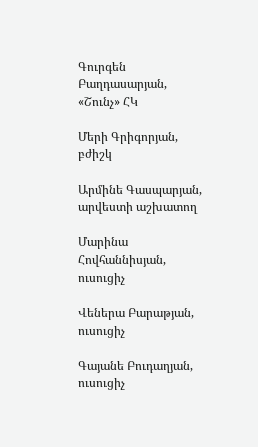Գուրգեն Բաղդասարյան, «Շունչ» ՀԿ

Մերի Գրիգորյան, բժիշկ

Արմինե Գասպարյան, արվեստի աշխատող

Մարինա Հովհաննիսյան, ուսուցիչ

Վեներա Բարաթյան, ուսուցիչ

Գայանե Բուդաղյան, ուսուցիչ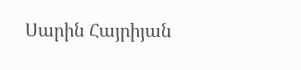Սարին Հայրիյան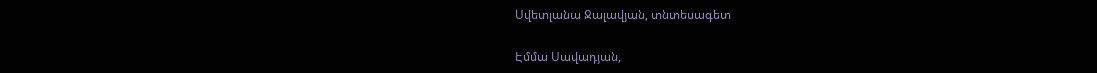Սվետլանա Ջալավյան, տնտեսագետ

Էմմա Սավադյան,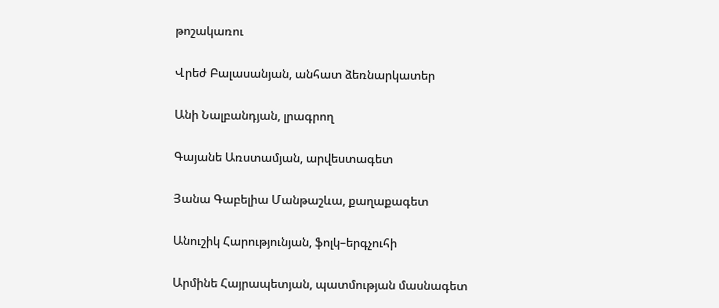թոշակառու

Վրեժ Բալասանյան, անհատ ձեռնարկատեր

Անի Նալբանդյան, լրագրող

Գայանե Առստամյան, արվեստագետ

Յանա Գաբելիա Մանթաշևա, քաղաքագետ

Անուշիկ Հարությունյան, ֆոլկ–երգչուհի

Արմինե Հայրապետյան, պատմության մասնագետ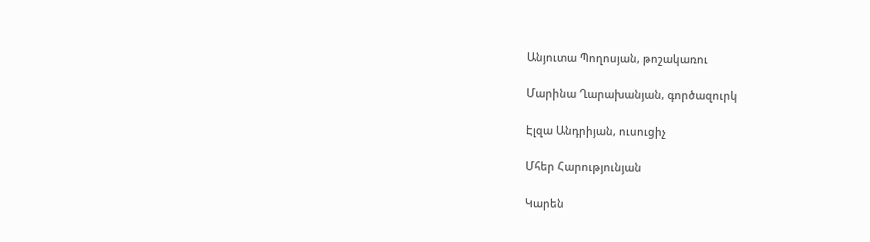Անյուտա Պողոսյան, թոշակառու

Մարինա Ղարախանյան, գործազուրկ

Էլզա Անդրիյան, ուսուցիչ

Մհեր Հարությունյան

Կարեն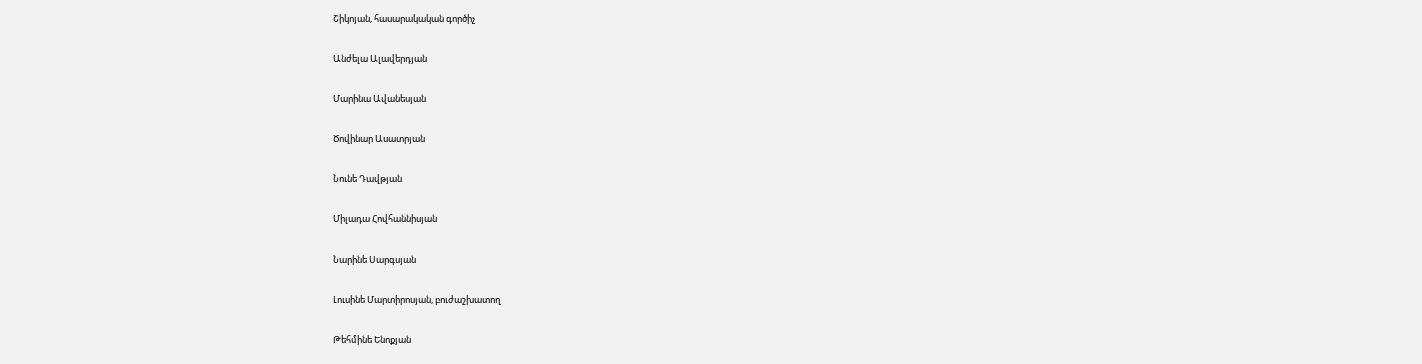Շիկոյան, հասարակական գործիչ

Անժելա Ալավերդյան

Մարինա Ավանեսյան

Ծովինար Ասատրյան

Նունե Դավթյան

Միլադա Հովհաննիսյան

Նարինե Սարգսյան

Լուսինե Մարտիրոսյան, բուժաշխատող

Թեհմինե Ենոքյան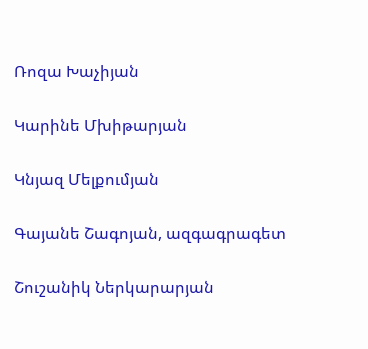Ռոզա Խաչիյան

Կարինե Մխիթարյան

Կնյազ Մելքումյան

Գայանե Շագոյան, ազգագրագետ

Շուշանիկ Ներկարարյան